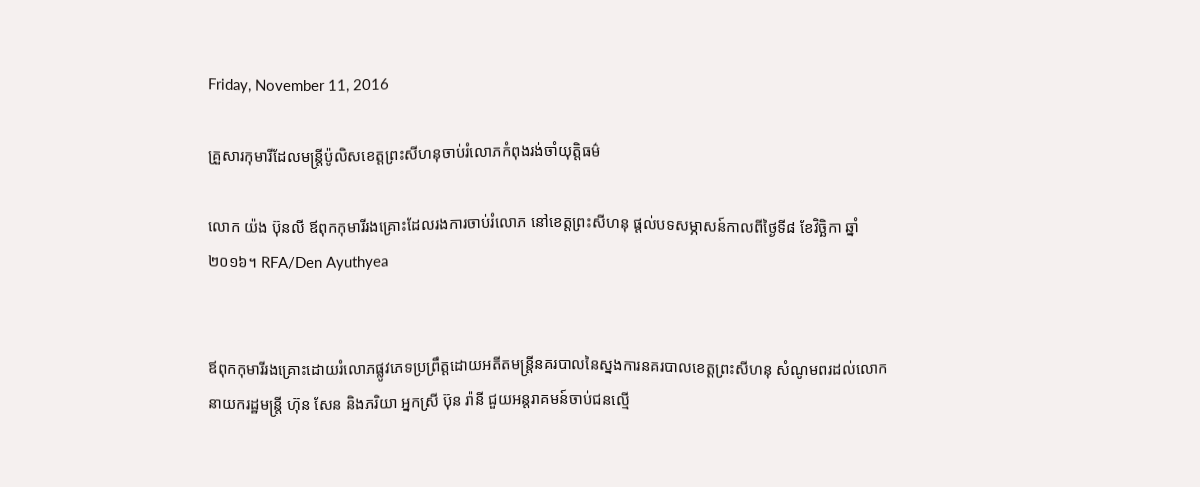Friday, November 11, 2016

គ្រួសារកុមារីដែលមន្ត្រីប៉ូលិសខេត្តព្រះសីហនុចាប់រំលោភកំពុងរង់ចាំយុត្តិធម៌

លោក យ៉ង ប៊ុនលី ឪពុកកុមារីរងគ្រោះដែលរងការចាប់រំលោភ នៅខេត្តព្រះសីហនុ ផ្ដល់បទសម្ភាសន៍កាលពីថ្ងៃទី៨ ខែវិច្ឆិកា ឆ្នាំ២០១៦។ RFA/Den Ayuthyea


ឪពុកកុមារីរងគ្រោះដោយរំលោភផ្លូវភេទប្រព្រឹត្តដោយអតីតមន្ត្រីនគរបាលនៃស្នងការនគរបាលខេត្តព្រះសីហនុ សំណូមពរដល់លោកនាយករដ្ឋមន្ត្រី ហ៊ុន សែន និងភរិយា អ្នកស្រី ប៊ុន រ៉ានី ជួយអន្តរាគមន៍ចាប់ជនល្មើ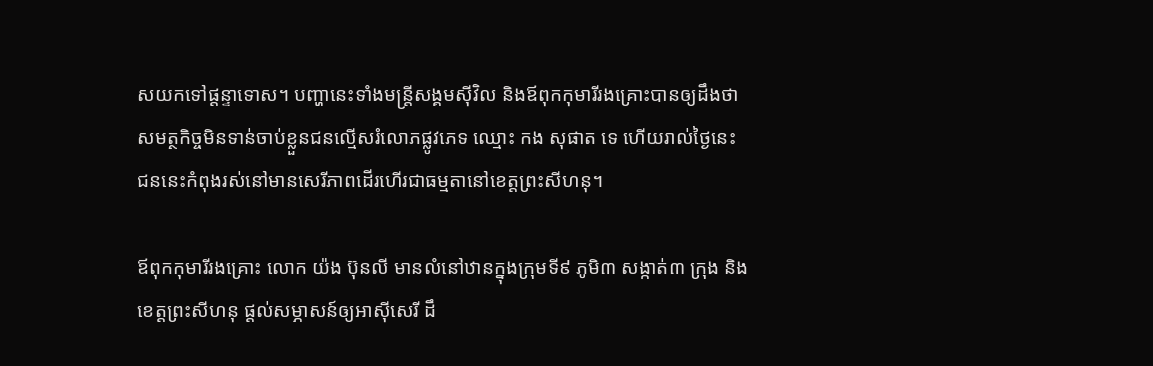សយកទៅផ្ដន្ទាទោស។ បញ្ហានេះទាំងមន្ត្រីសង្គមស៊ីវិល និងឪពុកកុមារីរងគ្រោះបានឲ្យដឹងថា សមត្ថកិច្ចមិនទាន់ចាប់ខ្លួនជនល្មើសរំលោភផ្លូវភេទ ឈ្មោះ កង សុផាត ទេ ហើយរាល់ថ្ងៃនេះ ជននេះកំពុងរស់នៅមានសេរីភាពដើរហើរជាធម្មតានៅខេត្តព្រះសីហនុ។

ឪពុកកុមារីរងគ្រោះ លោក យ៉ង ប៊ុនលី មានលំនៅឋានក្នុងក្រុមទី៩ ភូមិ៣ សង្កាត់៣ ក្រុង និងខេត្តព្រះសីហនុ ផ្ដល់សម្ភាសន៍ឲ្យអាស៊ីសេរី ដឹ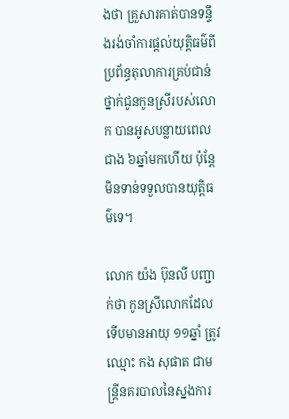ងថា គ្រួសារគាត់បានទន្ទឹងរង់ចាំការផ្ដល់យុត្តិធម៌ពីប្រព័ន្ធតុលាការគ្រប់ជាន់ថ្នាក់ជូនកូនស្រីរបស់លោក បានអូសបន្លាយពេលជាង ៦ឆ្នាំមកហើយ ប៉ុន្តែមិនទាន់ទទួលបានយុត្តិធម៌ទេ។

លោក យ៉ង ប៊ុនលី បញ្ជាក់ថា កូនស្រីលោកដែលទើបមានអាយុ ១១ឆ្នាំ ត្រូវឈ្មោះ កង សុផាត ជាមន្ត្រីនគរបាលនៃស្នងការ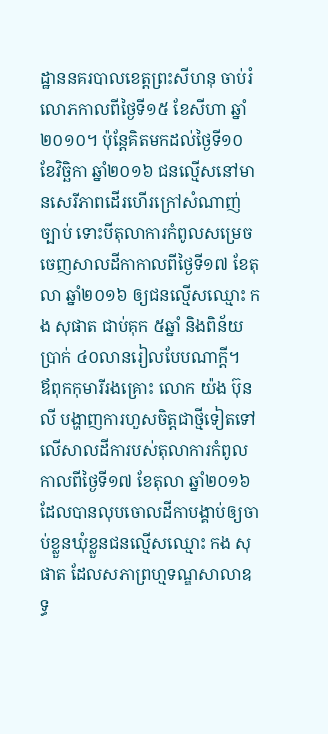ដ្ឋាននគរបាលខេត្តព្រះសីហនុ ចាប់រំលោភកាលពីថ្ងៃទី១៥ ខែសីហា ឆ្នាំ២០១០។ ប៉ុន្តែគិតមកដល់ថ្ងៃទី១០ ខែវិច្ឆិកា ឆ្នាំ២០១៦ ជនល្មើសនៅមានសេរីភាពដើរហើរក្រៅសំណាញ់ច្បាប់ ទោះបីតុលាការកំពូលសម្រេចចេញសាលដីកាកាលពីថ្ងៃទី១៧ ខែតុលា ឆ្នាំ២០១៦ ឲ្យជនល្មើសឈ្មោះ កង សុផាត ជាប់គុក ៥ឆ្នាំ និងពិន័យប្រាក់ ៤០លានរៀលបែបណាក្ដី។
ឪពុកកុមារីរងគ្រោះ លោក យ៉ង ប៊ុនលី បង្ហាញការហួសចិត្តជាថ្មីទៀតទៅលើសាលដីការបស់តុលាការកំពូល កាលពីថ្ងៃទី១៧ ខែតុលា ឆ្នាំ២០១៦ ដែលបានលុបចោលដីកាបង្គាប់ឲ្យចាប់ខ្លួនឃុំខ្លួនជនល្មើសឈ្មោះ កង សុផាត ដែលសភាព្រហ្មទណ្ឌសាលាឧទ្ធ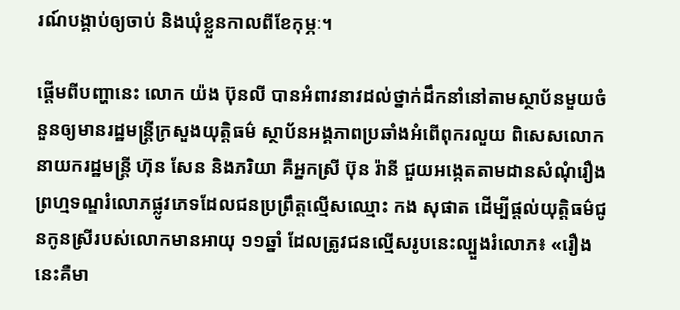រណ៍បង្គាប់ឲ្យចាប់ និងឃុំខ្លួនកាលពីខែកុម្ភៈ។

ផ្ដើមពីបញ្ហានេះ លោក យ៉ង ប៊ុនលី បានអំពាវនាវដល់ថ្នាក់ដឹកនាំនៅតាមស្ថាប័នមួយចំនួនឲ្យមានរដ្ឋមន្ត្រីក្រសួងយុត្តិធម៌ ស្ថាប័នអង្គភាពប្រឆាំងអំពើពុករលួយ ពិសេសលោកនាយករដ្ឋមន្ត្រី ហ៊ុន សែន និងភរិយា គឺអ្នកស្រី ប៊ុន រ៉ានី ជួយអង្កេតតាមដានសំណុំរឿងព្រហ្មទណ្ឌរំលោភផ្លូវភេទដែលជនប្រព្រឹត្តល្មើសឈ្មោះ កង សុផាត ដើម្បីផ្ដល់យុត្តិធម៌ជូនកូនស្រីរបស់លោកមានអាយុ ១១ឆ្នាំ ដែលត្រូវជនល្មើសរូបនេះល្បួងរំលោភ៖ «រឿងនេះគឺមា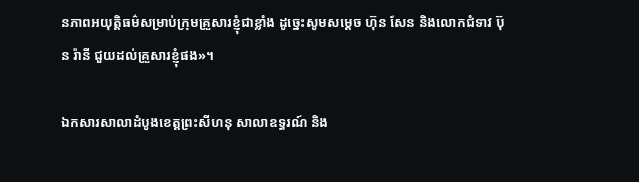នភាពអយុត្តិធម៌សម្រាប់ក្រុមគ្រួសារខ្ញុំជាខ្លាំង ដូច្នេះសូមសម្ដេច ហ៊ុន សែន និងលោកជំទាវ ប៊ុន រ៉ានី ជួយដល់គ្រួសារខ្ញុំផង»។

ឯកសារសាលាដំបូងខេត្តព្រះសីហនុ សាលាឧទ្ធរណ៍ និង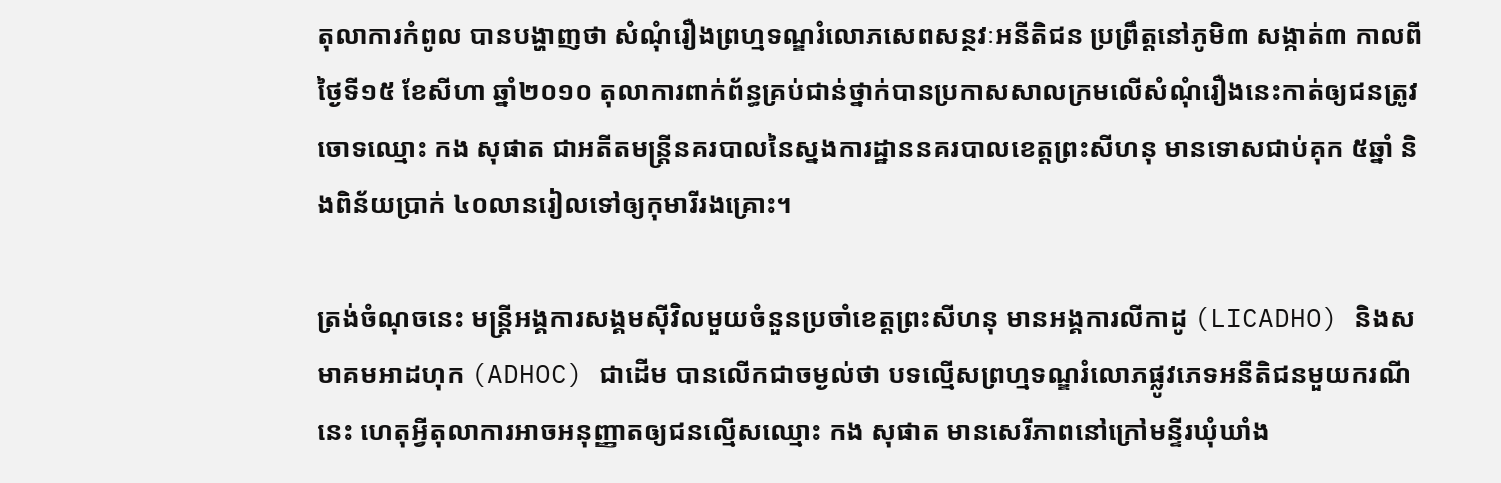តុលាការកំពូល បានបង្ហាញថា សំណុំរឿងព្រហ្មទណ្ឌរំលោភសេពសន្ថវៈអនីតិជន ប្រព្រឹត្តនៅភូមិ៣ សង្កាត់៣ កាលពីថ្ងៃទី១៥ ខែសីហា ឆ្នាំ២០១០ តុលាការពាក់ព័ន្ធគ្រប់ជាន់ថ្នាក់បានប្រកាសសាលក្រមលើសំណុំរឿងនេះកាត់ឲ្យជនត្រូវចោទឈ្មោះ កង សុផាត ជាអតីតមន្ត្រីនគរបាលនៃស្នងការដ្ឋាននគរបាលខេត្តព្រះសីហនុ មានទោសជាប់គុក ៥ឆ្នាំ និងពិន័យប្រាក់ ៤០លានរៀលទៅឲ្យកុមារីរងគ្រោះ។

ត្រង់ចំណុចនេះ មន្ត្រីអង្គការសង្គមស៊ីវិលមួយចំនួនប្រចាំខេត្តព្រះសីហនុ មានអង្គការលីកាដូ (LICADHO) និងសមាគមអាដហុក (ADHOC) ជាដើម បានលើកជាចម្ងល់ថា បទល្មើសព្រហ្មទណ្ឌរំលោភផ្លូវភេទអនីតិជនមួយករណីនេះ ហេតុអ្វីតុលាការអាចអនុញ្ញាតឲ្យជនល្មើសឈ្មោះ កង សុផាត មានសេរីភាពនៅក្រៅមន្ទីរឃុំឃាំង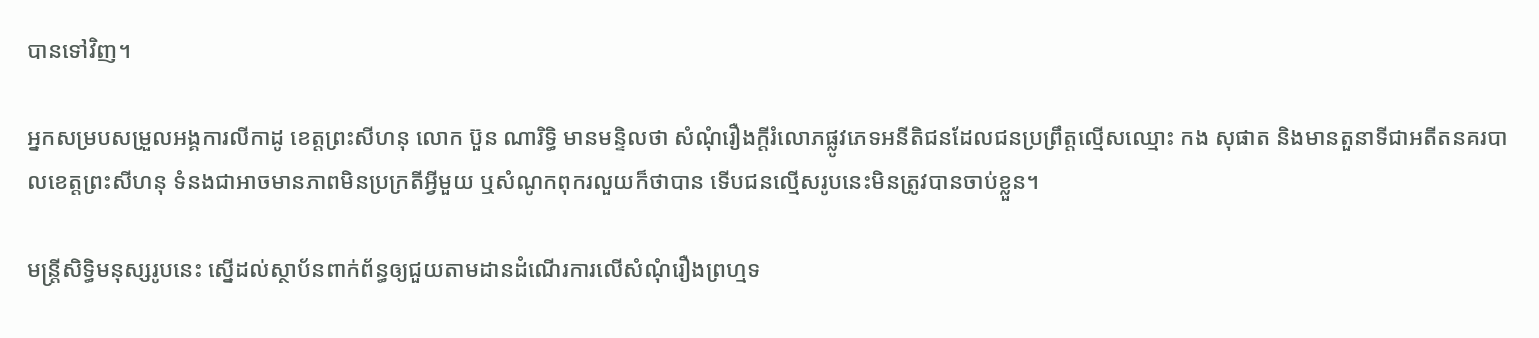បានទៅវិញ។

អ្នកសម្របសម្រួលអង្គការលីកាដូ ខេត្តព្រះសីហនុ លោក ប៊ួន ណារិទ្ធិ មានមន្ទិលថា សំណុំរឿងក្ដីរំលោភផ្លូវភេទអនីតិជនដែលជនប្រព្រឹត្តល្មើសឈ្មោះ កង សុផាត និងមានតួនាទីជាអតីតនគរបាលខេត្តព្រះសីហនុ ទំនងជាអាចមានភាពមិនប្រក្រតីអ្វីមួយ ឬសំណូកពុករលួយក៏ថាបាន ទើបជនល្មើសរូបនេះមិនត្រូវបានចាប់ខ្លួន។

មន្ត្រីសិទ្ធិមនុស្សរូបនេះ ស្នើដល់ស្ថាប័នពាក់ព័ន្ធឲ្យជួយតាមដានដំណើរការលើសំណុំរឿងព្រហ្មទ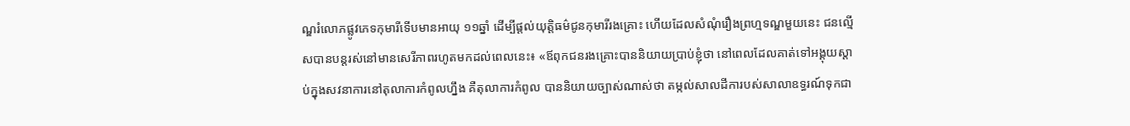ណ្ឌរំលោភផ្លូវភេទកុមារីទើបមានអាយុ ១១ឆ្នាំ ដើម្បីផ្ដល់យុត្តិធម៌ជូនកុមារីរងគ្រោះ ហើយដែលសំណុំរឿងព្រហ្មទណ្ឌមួយនេះ ជនល្មើសបានបន្តរស់នៅមានសេរីភាពរហូតមកដល់ពេលនេះ៖ «ឪពុកជនរងគ្រោះបាននិយាយប្រាប់ខ្ញុំថា នៅពេលដែលគាត់ទៅអង្គុយស្ដាប់ក្នុងសវនាការនៅតុលាការកំពូលហ្នឹង គឺតុលាការកំពូល បាននិយាយច្បាស់ណាស់ថា តម្កល់សាលដីការបស់សាលាឧទ្ធរណ៍ទុកជា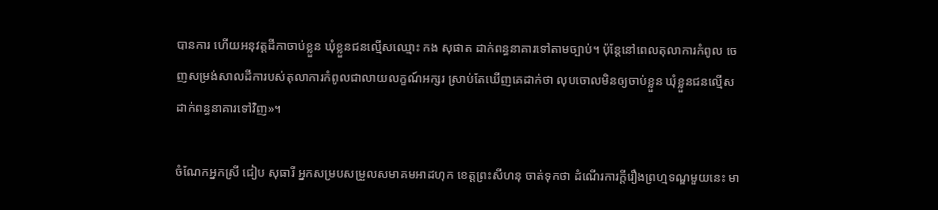បានការ ហើយអនុវត្តដីកាចាប់ខ្លួន ឃុំខ្លួនជនល្មើសឈ្មោះ កង សុផាត ដាក់ពន្ធនាគារទៅតាមច្បាប់។ ប៉ុន្តែនៅពេលតុលាការកំពូល ចេញសម្រង់សាលដីការបស់តុលាការកំពូលជាលាយលក្ខណ៍អក្សរ ស្រាប់តែឃើញគេដាក់ថា លុបចោលមិនឲ្យចាប់ខ្លួន ឃុំខ្លួនជនល្មើស ដាក់ពន្ធនាគារទៅវិញ»។

ចំណែកអ្នកស្រី ជៀប សុធារី អ្នកសម្របសម្រួលសមាគមអាដហុក ខេត្តព្រះសីហនុ ចាត់ទុកថា ដំណើរការក្ដីរឿងព្រហ្មទណ្ឌមួយនេះ មា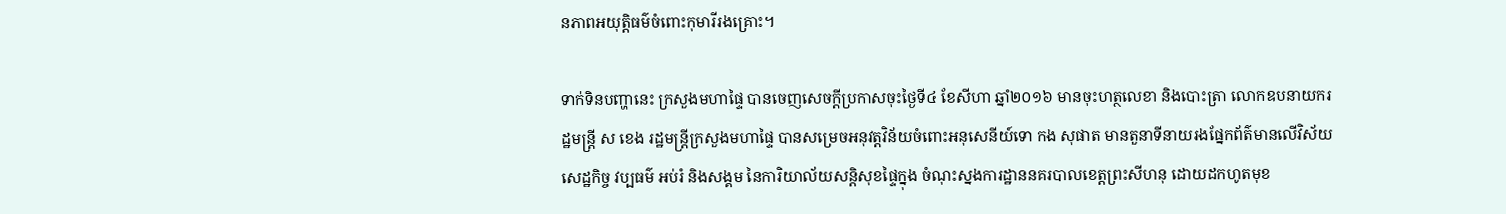នភាពអយុត្តិធម៌ចំពោះកុមារីរងគ្រោះ។

ទាក់ទិនបញ្ហានេះ ក្រសួងមហាផ្ទៃ បានចេញសេចក្ដីប្រកាសចុះថ្ងៃទី៤ ខែសីហា ឆ្នាំ២០១៦ មានចុះហត្ថលេខា និងបោះត្រា លោកឧបនាយករដ្ឋមន្ត្រី ស ខេង រដ្ឋមន្ត្រីក្រសួងមហាផ្ទៃ បានសម្រេចអនុវត្តវិន័យចំពោះអនុសេនីយ៍ទោ កង សុផាត មានតួនាទីនាយរងផ្នែកព័ត៌មានលើវិស័យសេដ្ឋកិច្ច វប្បធម៌ អប់រំ និងសង្គម នៃការិយាល័យសន្តិសុខផ្ទៃក្នុង ចំណុះស្នងការដ្ឋាននគរបាលខេត្តព្រះសីហនុ ដោយដកហូតមុខ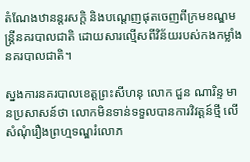តំណែងឋានន្តរសក្ដិ និងបណ្ដេញផុតចេញពីក្រមខណ្ឌមន្ត្រីនគរបាលជាតិ ដោយសារល្មើសពីវិន័យរបស់កងកម្លាំងនគរបាលជាតិ។

ស្នងការនគរបាលខេត្តព្រះសីហនុ លោក ជួន ណារិន្ទ មានប្រសាសន៍ថា លោកមិនទាន់ទទួលបានការវិវត្តន៍ថ្មី លើសំណុំរឿងព្រហ្មទណ្ឌរំលោភ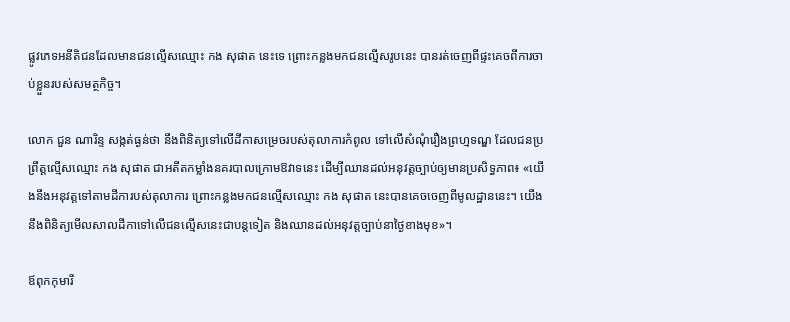ផ្លូវភេទអនីតិជនដែលមានជនល្មើសឈ្មោះ កង សុផាត នេះទេ ព្រោះកន្លងមកជនល្មើសរូបនេះ បានរត់ចេញពីផ្ទះគេចពីការចាប់ខ្លួនរបស់សមត្ថកិច្ច។

លោក ជួន ណារិន្ទ សង្កត់ធ្ងន់ថា នឹងពិនិត្យទៅលើដីកាសម្រេចរបស់តុលាការកំពូល ទៅលើសំណុំរឿងព្រហ្មទណ្ឌ ដែលជនប្រព្រឹត្តល្មើសឈ្មោះ កង សុផាត ជាអតីតកម្លាំងនគរបាលក្រោមឱវាទនេះ ដើម្បីឈានដល់អនុវត្តច្បាប់ឲ្យមានប្រសិទ្ធភាព៖ «យើងនឹងអនុវត្តទៅតាមដីការបស់តុលាការ ព្រោះកន្លងមកជនល្មើសឈ្មោះ កង សុផាត នេះបានគេចចេញពីមូលដ្ឋាននេះ។ យើងនឹងពិនិត្យមើលសាលដីកាទៅលើជនល្មើសនេះជាបន្តទៀត និងឈានដល់អនុវត្តច្បាប់នាថ្ងៃខាងមុខ»។

ឪពុកកុមារី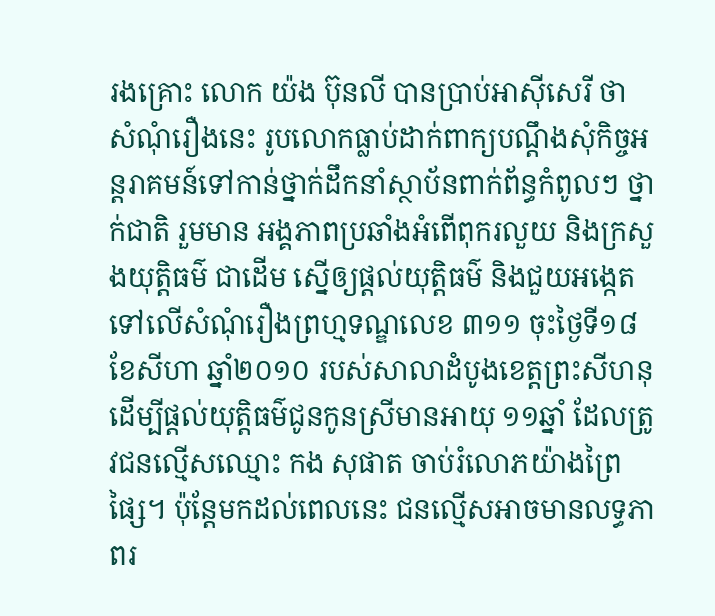រងគ្រោះ លោក យ៉ង ប៊ុនលី បានប្រាប់អាស៊ីសេរី ថា សំណុំរឿងនេះ រូបលោកធ្លាប់ដាក់ពាក្យបណ្ដឹងសុំកិច្ចអន្តរាគមន៍ទៅកាន់ថ្នាក់ដឹកនាំស្ថាប័នពាក់ព័ន្ធកំពូលៗ ថ្នាក់ជាតិ រួមមាន អង្គភាពប្រឆាំងអំពើពុករលួយ និងក្រសួងយុត្តិធម៌ ជាដើម ស្នើឲ្យផ្ដល់យុត្តិធម៌ និងជួយអង្កេតទៅលើសំណុំរឿងព្រហ្មទណ្ឌលេខ ៣១១ ចុះថ្ងៃទី១៨ ខែសីហា ឆ្នាំ២០១០ របស់សាលាដំបូងខេត្តព្រះសីហនុ ដើម្បីផ្ដល់យុត្តិធម៌ជូនកូនស្រីមានអាយុ ១១ឆ្នាំ ដែលត្រូវជនល្មើសឈ្មោះ កង សុផាត ចាប់រំលោភយ៉ាងព្រៃផ្សៃ។ ប៉ុន្តែមកដល់ពេលនេះ ជនល្មើសអាចមានលទ្ធភាពរ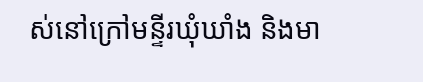ស់នៅក្រៅមន្ទីរឃុំឃាំង និងមា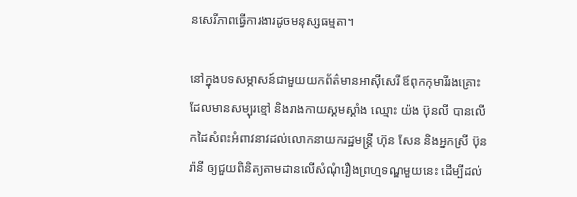នសេរីភាពធ្វើការងារដូចមនុស្សធម្មតា។

នៅក្នុងបទសម្ភាសន៍ជាមួយយកព័ត៌មានអាស៊ីសេរី ឪពុកកុមារីរងគ្រោះដែលមានសម្បុរខ្មៅ និងរាងកាយស្គមស្គាំង ឈ្មោះ យ៉ង ប៊ុនលី បានលើកដៃសំពះអំពាវនាវដល់លោកនាយករដ្ឋមន្ត្រី ហ៊ុន សែន និងអ្នកស្រី ប៊ុន រ៉ានី ឲ្យជួយពិនិត្យតាមដានលើសំណុំរឿងព្រហ្មទណ្ឌមួយនេះ ដើម្បីដល់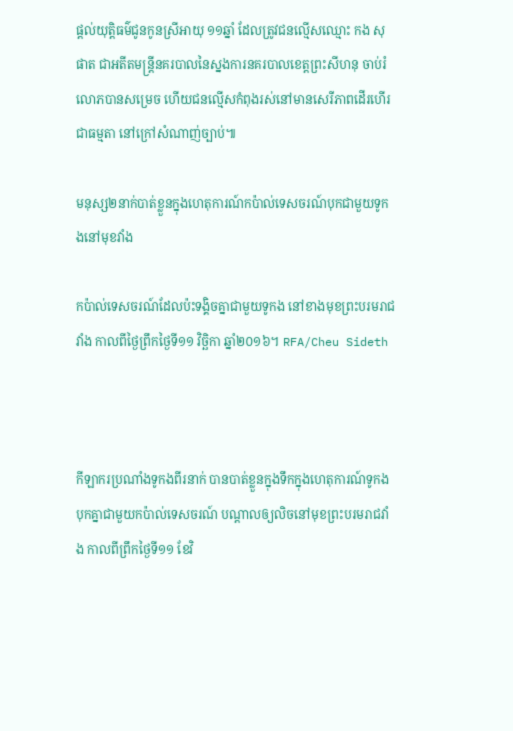ផ្ដល់យុត្តិធម៌ជូនកូនស្រីអាយុ ១១ឆ្នាំ ដែលត្រូវជនល្មើសឈ្មោះ កង សុផាត ជាអតីតមន្ត្រីនគរបាលនៃស្នងការនគរបាលខេត្តព្រះសីហនុ ចាប់រំលោភបានសម្រេច ហើយជនល្មើសកំពុងរស់នៅមានសេរីភាពដើរហើរជាធម្មតា នៅក្រៅសំណាញ់ច្បាប់៕

មនុស្ស២នាក់បាត់ខ្លួនក្នុងហេតុការណ៍កប៉ាល់ទេសចរណ៍បុកជាមួយទូកងនៅមុខវាំង

កប៉ាល់ទេសចរណ៍ដែលប៉ះទង្គិចគ្នាជាមួយទូកង នៅខាងមុខព្រះបរមរាជវាំង កាលពីថ្ងៃព្រឹកថ្ងៃទី១១ វិច្ឆិកា ឆ្នាំ២០១៦។ RFA/Cheu Sideth



កីឡាករប្រណាំងទូកងពីរនាក់ បានបាត់ខ្លួនក្នុងទឹកក្នុងហេតុការណ៍ទូកងបុកគ្នាជាមួយកប៉ាល់ទេសចរណ៍ បណ្ដាលឲ្យលិចនៅមុខព្រះបរមរាជវាំង កាលពីព្រឹកថ្ងៃទី១១ ខែវិ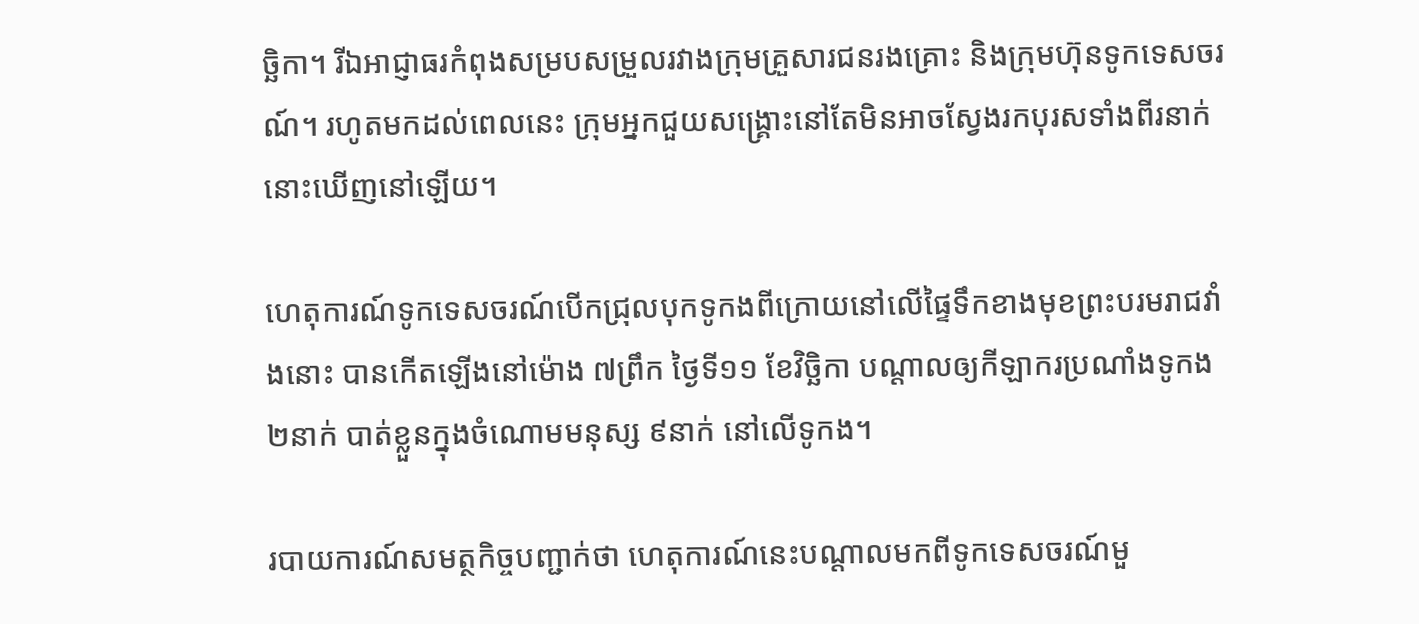ច្ឆិកា។ រីឯអាជ្ញាធរកំពុងសម្របសម្រួលរវាងក្រុមគ្រួសារជនរងគ្រោះ និងក្រុមហ៊ុនទូកទេសចរណ៍។ រហូតមកដល់ពេលនេះ ក្រុមអ្នកជួយសង្គ្រោះនៅតែមិនអាចស្វែងរកបុរសទាំងពីរនាក់នោះឃើញនៅឡើយ។

ហេតុការណ៍ទូកទេសចរណ៍បើកជ្រុលបុកទូកងពីក្រោយនៅលើផ្ទៃទឹកខាងមុខព្រះបរមរាជវាំងនោះ បានកើតឡើងនៅម៉ោង ៧ព្រឹក ថ្ងៃទី១១ ខែវិច្ឆិកា បណ្ដាលឲ្យកីឡាករប្រណាំងទូកង ២នាក់ បាត់ខ្លួនក្នុងចំណោមមនុស្ស ៩នាក់ នៅលើទូកង។

របាយការណ៍សមត្ថកិច្ចបញ្ជាក់ថា ហេតុការណ៍នេះបណ្ដាលមកពីទូកទេសចរណ៍មួ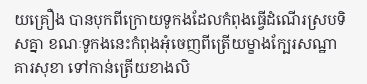យគ្រឿង បានបុកពីក្រោយទូកងដែលកំពុងធ្វើដំណើរស្របទិសគ្នា ខណៈទូកងនេះកំពុងអុំចេញពីត្រើយម្ខាងក្បែរសណ្ឋាគារសុខា ទៅកាន់ត្រើយខាងលិ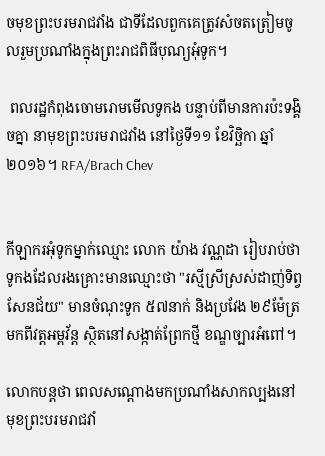ចមុខព្រះបរមរាជវាំង ជាទីដែលពួកគេត្រូវសំចតត្រៀមចូលរួមប្រណាំងក្នុងព្រះរាជពិធីបុណ្យអុំទូក។

 ពលរដ្ឋកំពុងចោមរោមមើលទូកង បន្ទាប់ពីមានការប៉ះទង្គិចគ្នា នាមុខព្រះបរមរាជវាំង នៅថ្ងៃទី១១ ខែវិច្ឆិកា ឆ្នាំ២០១៦។ RFA/Brach Chev


កីឡាករអុំទូកម្នាក់ឈ្មោះ លោក យ៉ាង វណ្ណដា រៀបរាប់ថា ទូកងដែលរងគ្រោះមានឈ្មោះថា "រស្មីស្រីស្រស់ដាញ់ទិព្វសែនជ័យ" មានចំណុះទូក ៥៧នាក់ និងប្រវែង ២៩ម៉ែត្រ មកពីវត្តអម្ពវ័ន្ត ស្ថិតនៅសង្កាត់ព្រែកថ្មី ខណ្ឌច្បារអំពៅ។

លោកបន្តថា ពេលសណ្ដោងមកប្រណាំងសាកល្បងនៅមុខព្រះបរមរាជវាំ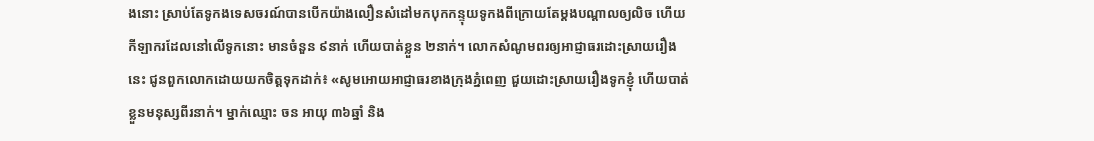ងនោះ ស្រាប់តែទូកងទេសចរណ៍បានបើកយ៉ាងលឿនសំដៅមកបុកកន្ទុយទូកងពីក្រោយតែម្ដងបណ្ដាលឲ្យលិច ហើយកីឡាករដែលនៅលើទូកនោះ មានចំនួន ៩នាក់ ហើយបាត់ខ្លួន ២នាក់។ លោកសំណូមពរឲ្យអាជ្ញាធរដោះស្រាយរឿងនេះ ជូនពួកលោកដោយយកចិត្តទុកដាក់៖ «សូមអោយអាជ្ញាធរខាងក្រុងភ្នំពេញ ជួយដោះស្រាយរឿងទូកខ្ញុំ ហើយបាត់ខ្លួនមនុស្សពីរនាក់។ ម្នាក់ឈ្មោះ ចន អាយុ ៣៦ឆ្នាំ និង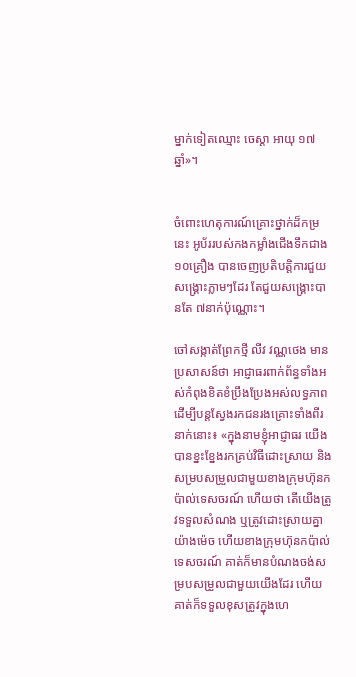ម្នាក់ទៀតឈ្មោះ ចេស្ដា អាយុ ១៧ឆ្នាំ»។


ចំពោះហេតុការណ៍គ្រោះថ្នាក់ដ៏កម្រនេះ អូប័ររបស់កងកម្លាំងជើងទឹកជាង ១០គ្រឿង បានចេញប្រតិបត្តិការជួយសង្គ្រោះភ្លាមៗដែរ តែជួយសង្គ្រោះបានតែ ៧នាក់ប៉ុណ្ណោះ។

ចៅសង្កាត់ព្រែកថ្មី លីវ វណ្ណថេង មានប្រសាសន៍ថា អាជ្ញាធរពាក់ព័ន្ធទាំងអស់កំពុងខិតខំប្រឹងប្រែងអស់លទ្ធភាពដើម្បីបន្តស្វែងរកជនរងគ្រោះទាំងពីរនាក់នោះ៖ «ក្នុងនាមខ្ញុំអាជ្ញាធរ យើងបានខ្នះខ្នែងរកគ្រប់វិធីដោះស្រាយ និងសម្របសម្រួលជាមួយខាងក្រុមហ៊ុនកប៉ាល់ទេសចរណ៍ ហើយថា តើយើងត្រូវទទួលសំណង ឬត្រូវដោះស្រាយគ្នាយ៉ាងម៉េច ហើយខាងក្រុមហ៊ុនកប៉ាល់ទេសចរណ៍ គាត់ក៏មានបំណងចង់សម្របសម្រួលជាមួយយើងដែរ ហើយគាត់ក៏ទទួលខុសត្រូវក្នុងហេ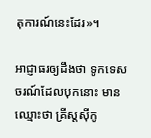តុការណ៍នេះដែរ»។

អាជ្ញាធរឲ្យដឹងថា ទូកទេសចរណ៍ដែលបុកនោះ មានឈ្មោះថា គ្រីស្ដស៊ីកូ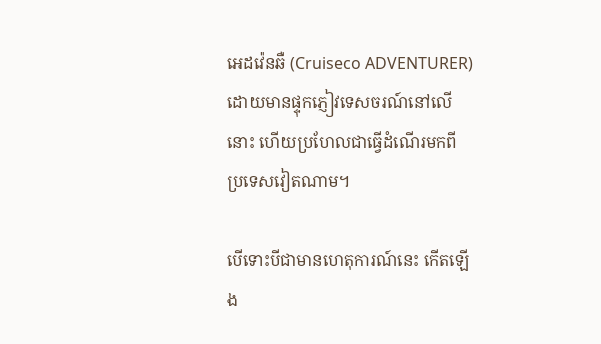អេដវ៉េនឆឺ (Cruiseco ADVENTURER) ដោយមានផ្ទុកភ្ញៀវទេសចរណ៍នៅលើនោះ ហើយប្រហែលជាធ្វើដំណើរមកពីប្រទេសវៀតណាម។

បើទោះបីជាមានហេតុការណ៍នេះ កើតឡើង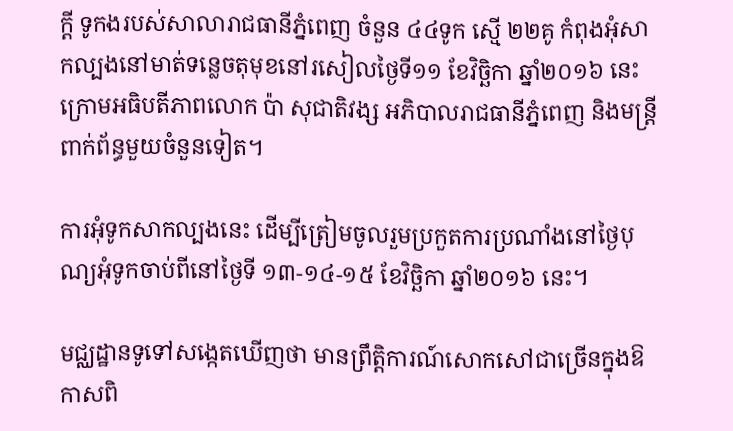ក្ដី ទូកងរបស់សាលារាជធានីភ្នំពេញ ចំនួន ៤៤ទូក ស្មើ ២២គូ កំពុងអុំសាកល្បងនៅមាត់ទន្លេចតុមុខនៅរសៀលថ្ងៃទី១១ ខែវិច្ឆិកា ឆ្នាំ២០១៦ នេះ ក្រោមអធិបតីភាពលោក ប៉ា សុជាតិវង្ស អភិបាលរាជធានីភ្នំពេញ និងមន្ត្រីពាក់ព័ន្ធមួយចំនួនទៀត។

ការអុំទូកសាកល្បងនេះ ដើម្បីត្រៀមចូលរួមប្រកួតការប្រណាំងនៅថ្ងៃបុណ្យអុំទូកចាប់ពីនៅថ្ងៃទី ១៣-១៤-១៥ ខែវិច្ឆិកា ឆ្នាំ២០១៦ នេះ។

មជ្ឈដ្ឋានទូទៅសង្កេតឃើញថា មានព្រឹត្តិការណ៍សោកសៅជាច្រើនក្នុងឱកាសពិ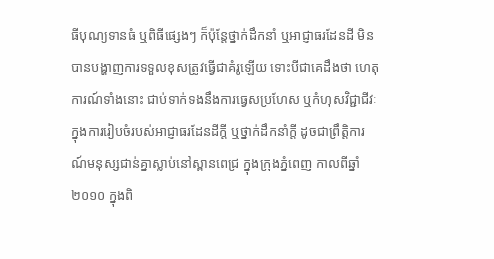ធីបុណ្យទានធំ ឬពិធីផ្សេងៗ ក៏ប៉ុន្តែថ្នាក់ដឹកនាំ ឬអាជ្ញាធរដែនដី មិនបានបង្ហាញការទទួលខុសត្រូវធ្វើជាគំរូឡើយ ទោះបីជាគេដឹងថា ហេតុការណ៍ទាំងនោះ ជាប់ទាក់ទងនឹងការធ្វេសប្រហែស ឬកំហុសវិជ្ជាជីវៈ ក្នុងការរៀបចំរបស់អាជ្ញាធរដែនដីក្ដី ឬថ្នាក់ដឹកនាំក្តី ដូចជាព្រឹត្តិការណ៍មនុស្សជាន់គ្នាស្លាប់នៅស្ពានពេជ្រ ក្នុងក្រុងភ្នំពេញ កាលពីឆ្នាំ២០១០ ក្នុងពិ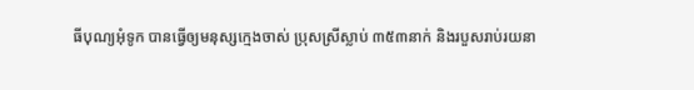ធីបុណ្យអុំទូក បានធ្វើឲ្យមនុស្សក្មេងចាស់ ប្រុសស្រីស្លាប់ ៣៥៣នាក់ និងរបួសរាប់រយនា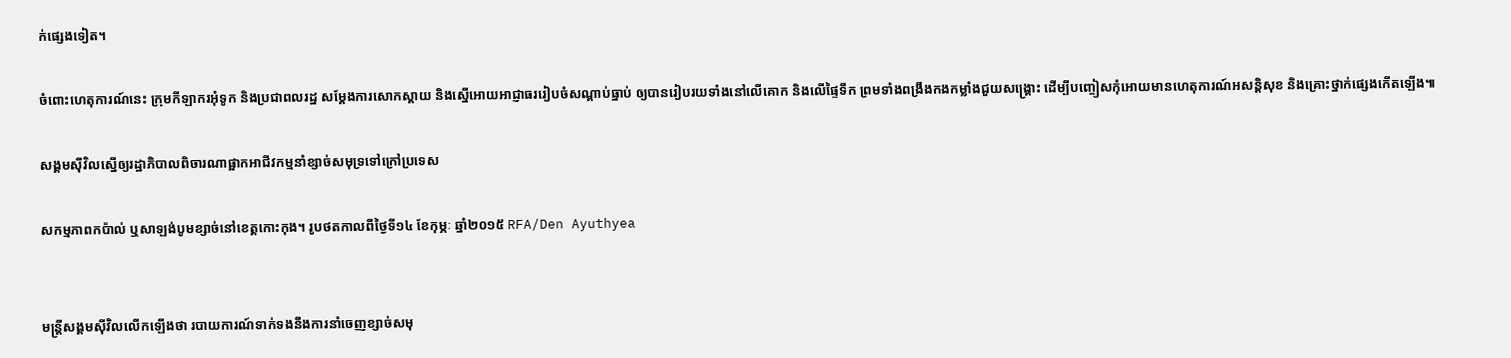ក់ផ្សេងទៀត។

ចំពោះហេតុការណ៍នេះ ក្រុមកីឡាករអុំទូក និងប្រជាពលរដ្ឋ សម្ដែងការសោកស្ដាយ និងស្នើអោយអាជ្ញាធររៀបចំសណ្ដាប់ធ្នាប់ ឲ្យបានរៀបរយទាំងនៅលើគោក និងលើផ្ទៃទឹក ព្រមទាំងពង្រឹងកងកម្លាំងជួយសង្គ្រោះ ដើម្បីបញ្ចៀសកុំអោយមានហេតុការណ៍អសន្តិសុខ និងគ្រោះថ្នាក់ផ្សេងកើតឡើង៕

សង្គមស៊ីវិលស្នើឲ្យរដ្ឋាភិបាលពិចារណាផ្អាកអាជីវកម្មនាំខ្សាច់សមុទ្រទៅក្រៅប្រទេស

សកម្មភាពកប៉ាល់ ឬសាឡង់បូមខ្សាច់នៅខេត្តកោះកុង។ រូបថតកាលពីថ្ងៃទី១៤ ខែកុម្ភៈ ឆ្នាំ២០១៥ RFA/Den Ayuthyea


មន្ត្រីសង្គមស៊ីវិលលើកឡើងថា របាយការណ៍ទាក់ទងនឹងការនាំចេញខ្សាច់សមុ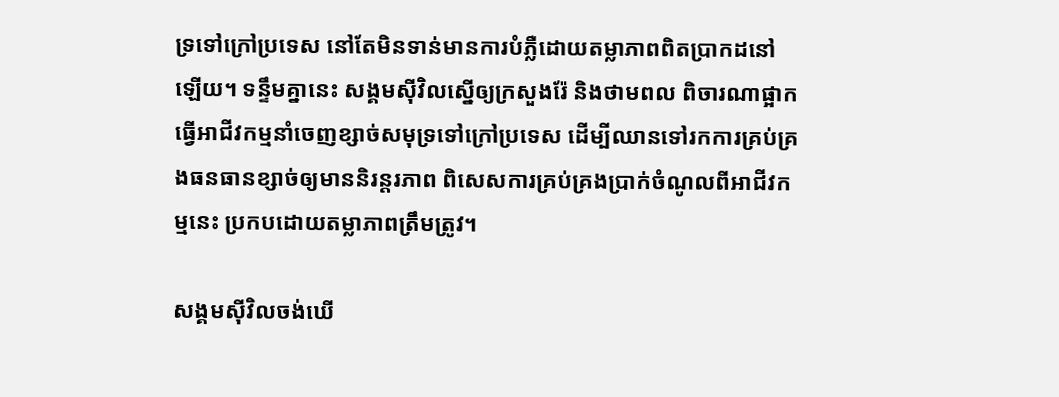ទ្រទៅក្រៅប្រទេស នៅតែមិនទាន់មានការបំភ្លឺដោយតម្លាភាពពិតប្រាកដនៅឡើយ។ ទន្ទឹមគ្នានេះ សង្គមស៊ីវិលស្នើឲ្យក្រសួងរ៉ែ និងថាមពល ពិចារណាផ្អាកធ្វើអាជីវកម្មនាំចេញខ្សាច់សមុទ្រទៅក្រៅប្រទេស ដើម្បីឈានទៅរកការគ្រប់គ្រងធនធានខ្សាច់ឲ្យមាននិរន្តរភាព ពិសេសការគ្រប់គ្រងប្រាក់ចំណូលពីអាជីវកម្មនេះ ប្រកបដោយតម្លាភាពត្រឹមត្រូវ។

សង្គមស៊ីវិលចង់ឃើ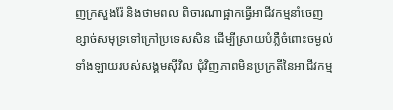ញក្រសួងរ៉ែ និងថាមពល ពិចារណាផ្អាកធ្វើអាជីវកម្មនាំចេញខ្សាច់សមុទ្រទៅក្រៅប្រទេសសិន ដើម្បីស្រាយបំភ្លឺចំពោះចម្ងល់ទាំងឡាយរបស់សង្គមស៊ីវិល ជុំវិញភាពមិនប្រក្រតីនៃអាជីវកម្ម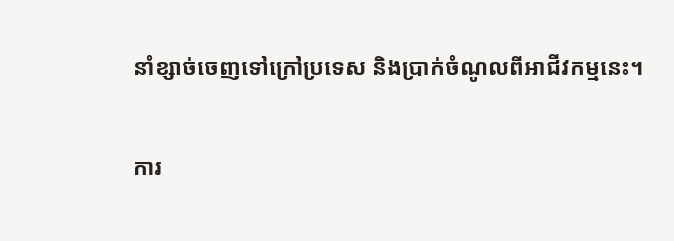នាំខ្សាច់ចេញទៅក្រៅប្រទេស និងប្រាក់ចំណូលពីអាជីវកម្មនេះ។

ការ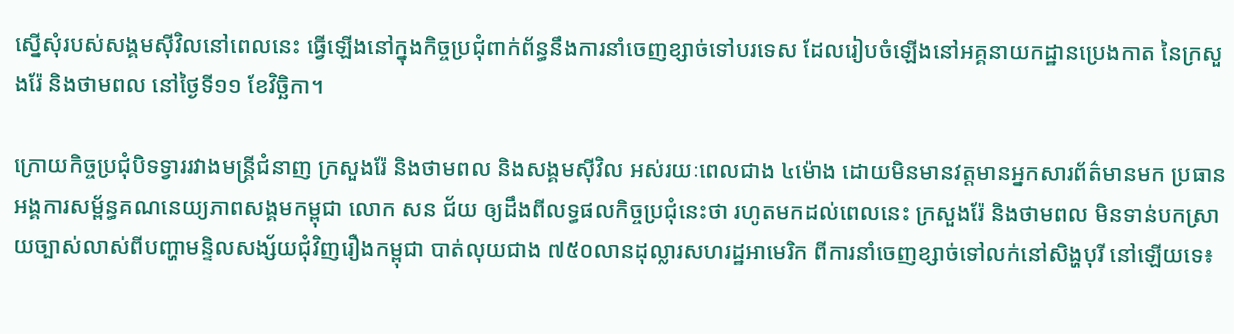ស្នើសុំរបស់សង្គមស៊ីវិលនៅពេលនេះ ធ្វើឡើងនៅក្នុងកិច្ចប្រជុំពាក់ព័ន្ធនឹងការនាំចេញខ្សាច់ទៅបរទេស ដែលរៀបចំឡើងនៅអគ្គនាយកដ្ឋានប្រេងកាត នៃក្រសួងរ៉ែ និងថាមពល នៅថ្ងៃទី១១ ខែវិច្ឆិកា។

ក្រោយកិច្ចប្រជុំបិទទ្វាររវាងមន្ត្រីជំនាញ ក្រសួងរ៉ែ និងថាមពល និងសង្គមស៊ីវិល អស់រយៈពេលជាង ៤ម៉ោង ដោយមិនមានវត្តមានអ្នកសារព័ត៌មានមក ប្រធានអង្គការសម្ព័ន្ធគណនេយ្យភាពសង្គមកម្ពុជា លោក សន ជ័យ ឲ្យដឹងពីលទ្ធផលកិច្ចប្រជុំនេះថា រហូតមកដល់ពេលនេះ ក្រសួងរ៉ែ និងថាមពល មិនទាន់បកស្រាយច្បាស់លាស់ពីបញ្ហាមន្ទិលសង្ស័យជុំវិញរឿងកម្ពុជា បាត់លុយជាង ៧៥០លានដុល្លារសហរដ្ឋអាមេរិក ពីការនាំចេញខ្សាច់ទៅលក់នៅសិង្ហបុរី នៅឡើយទេ៖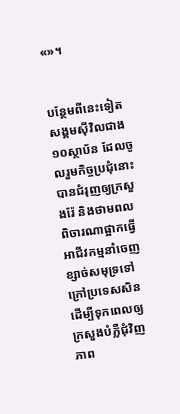«»។


បន្ថែមពីនេះទៀត សង្គមស៊ីវិលជាង ១០ស្ថាប័ន ដែលចូលរួមកិច្ចប្រជុំនោះ បានជំរុញឲ្យក្រសួងរ៉ែ និងថាមពល ពិចារណាផ្អាកធ្វើអាជីវកម្មនាំចេញខ្សាច់សមុទ្រទៅក្រៅប្រទេសសិន ដើម្បីទុកពេលឲ្យក្រសួងបំភ្លឺជុំវិញភាព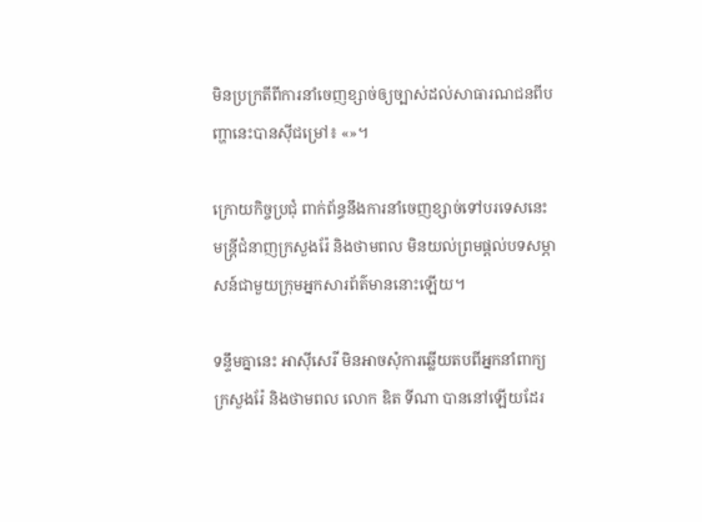មិនប្រក្រតីពីការនាំចេញខ្សាច់ឲ្យច្បាស់ដល់សាធារណជនពីបញ្ហានេះបានស៊ីជម្រៅ៖ «»។

ក្រោយកិច្ចប្រជុំ ពាក់ព័ន្ធនឹងការនាំចេញខ្សាច់ទៅបរទេសនេះ មន្ត្រីជំនាញក្រសួងរ៉ែ និងថាមពល មិនយល់ព្រមផ្តល់បទសម្ភាសន៍ជាមួយក្រុមអ្នកសារព័ត៌មាននោះឡើយ។

ទន្ទឹមគ្នានេះ អាស៊ីសេរី មិនអាចសុំការឆ្លើយតបពីអ្នកនាំពាក្យក្រសួងរ៉ែ និងថាមពល លោក ឌិត ទីណា បាននៅឡើយដែរ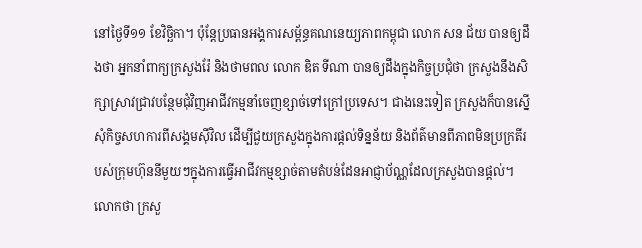នៅថ្ងៃទី១១ ខែវិច្ឆិកា។ ប៉ុន្តែប្រធានអង្គការសម្ព័ន្ធគណនេយ្យភាពកម្ពុជា លោក សន ជ័យ បានឲ្យដឹងថា អ្នកនាំពាក្យក្រសួងរ៉ែ និងថាមពល លោក ឌិត ទីណា បានឲ្យដឹងក្នុងកិច្ចប្រជុំថា ក្រសួងនឹងសិក្សាស្រាវជ្រាវបន្ថែមជុំវិញអាជីវកម្មនាំចេញខ្សាច់ទៅក្រៅប្រទេស។ ជាងនេះទៀត ក្រសួងក៏បានស្នើសុំកិច្ចសហការពីសង្គមស៊ីវិល ដើម្បីជួយក្រសួងក្នុងការផ្ដល់ទិន្នន័យ និងព័ត៌មានពីភាពមិនប្រក្រតីរបស់ក្រុមហ៊ុននីមួយៗក្នុងការធ្វើអាជីវកម្មខ្សាច់តាមតំបន់ដែនអាជ្ញាប័ណ្ណដែលក្រសួងបានផ្ដល់។ លោកថា ក្រសួ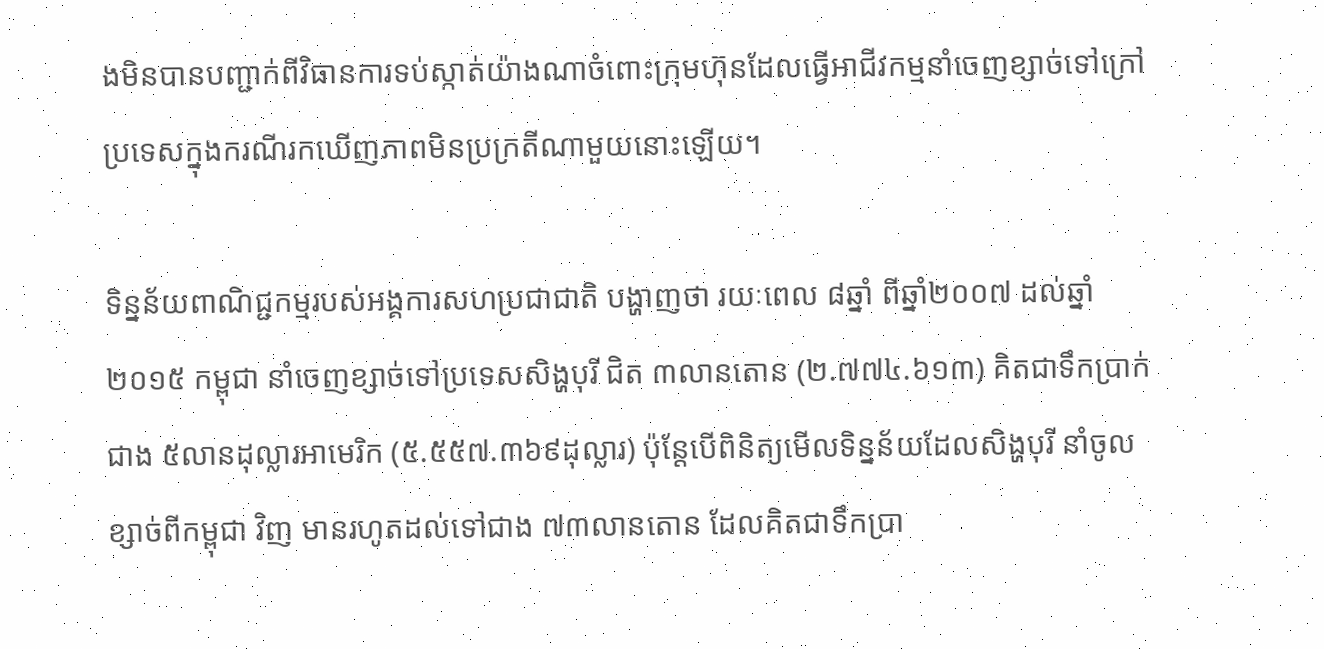ងមិនបានបញ្ជាក់ពីវិធានការទប់ស្កាត់យ៉ាងណាចំពោះក្រុមហ៊ុនដែលធ្វើអាជីវកម្មនាំចេញខ្សាច់ទៅក្រៅប្រទេសក្នុងករណីរកឃើញភាពមិនប្រក្រតីណាមួយនោះឡើយ។

ទិន្នន័យពាណិជ្ជកម្មរបស់អង្គការសហប្រជាជាតិ បង្ហាញថា រយៈពេល ៨ឆ្នាំ ពីឆ្នាំ២០០៧ ដល់ឆ្នាំ២០១៥ កម្ពុជា នាំចេញខ្សាច់ទៅប្រទេសសិង្ហបុរី ជិត ៣លានតោន (២.៧៧៤.៦១៣) គិតជាទឹកប្រាក់ជាង ៥លានដុល្លារអាមេរិក (៥.៥៥៧.៣៦៩ដុល្លារ) ប៉ុន្តែបើពិនិត្យមើលទិន្នន័យដែលសិង្ហបុរី នាំចូលខ្សាច់ពីកម្ពុជា វិញ មានរហូតដល់ទៅជាង ៧៣លានតោន ដែលគិតជាទឹកប្រា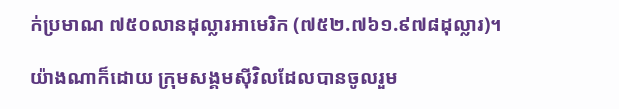ក់ប្រមាណ ៧៥០លានដុល្លារអាមេរិក (៧៥២.៧៦១.៩៧៨ដុល្លារ)។

យ៉ាងណាក៏ដោយ ក្រុមសង្គមស៊ីវិលដែលបានចូលរួម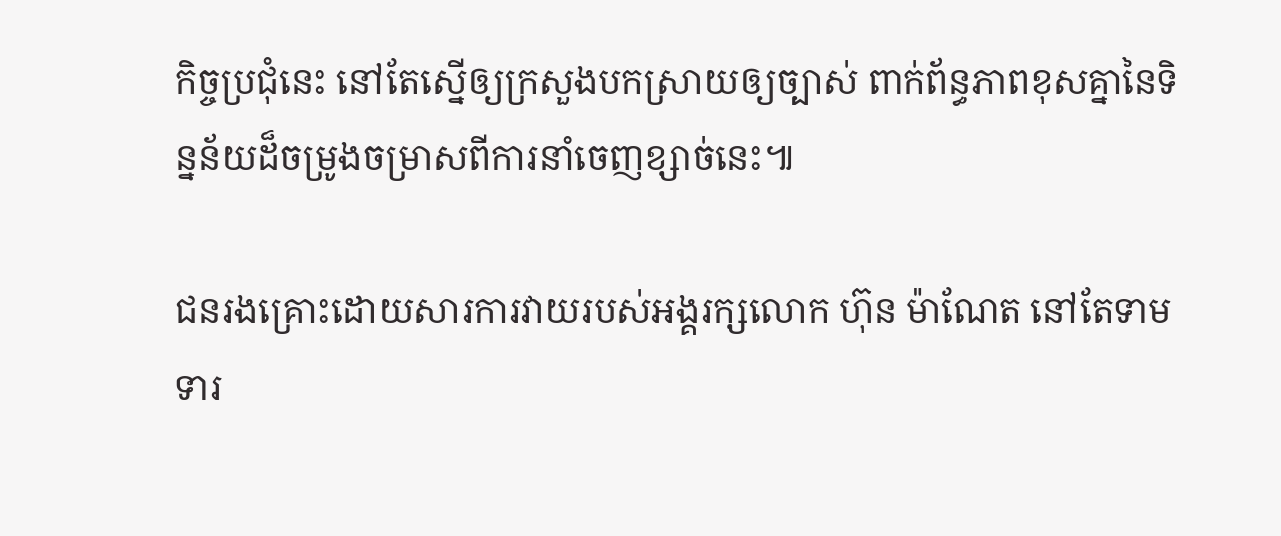កិច្ចប្រជុំនេះ នៅតែស្នើឲ្យក្រសួងបកស្រាយឲ្យច្បាស់ ពាក់ព័ន្ធភាពខុសគ្នានៃទិន្នន័យដ៏ចម្រូងចម្រាសពីការនាំចេញខ្សាច់នេះ៕

ជនរងគ្រោះដោយសារការវាយរបស់អង្គរក្សលោក ហ៊ុន ម៉ាណែត នៅតែទាមទារ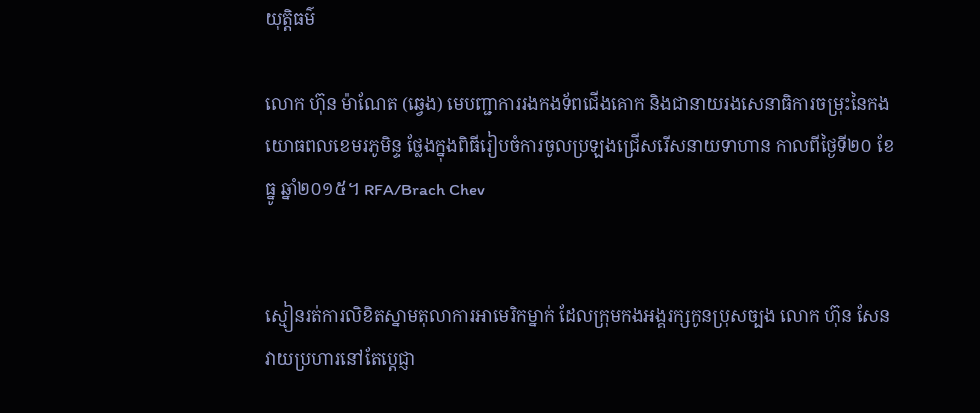យុត្តិធម៌

លោក ហ៊ុន ម៉ាណែត (ឆ្វេង) មេបញ្ជាការរងកងទ័ពជើងគោក និងជានាយរងសេនាធិការចម្រុះនៃកងយោធពលខេមរភូមិន្ទ ថ្លែងក្នុងពិធីរៀបចំការចូលប្រឡងជ្រើសរើសនាយទាហាន កាលពីថ្ងៃទី២០ ខែធ្នូ ឆ្នាំ២០១៥។ RFA/Brach Chev


ស្មៀនរត់ការលិខិតស្នាមតុលាការអាមេរិកម្នាក់ ដែលក្រុមកងអង្គរក្សកូនប្រុសច្បង លោក ហ៊ុន សែន វាយប្រហារនៅតែប្ដេជ្ញា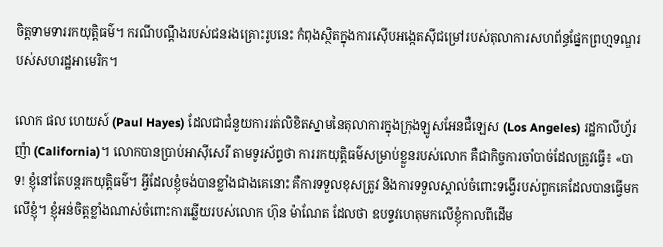ចិត្តទាមទាររកយុត្តិធម៌។ ករណីបណ្ដឹងរបស់ជនរងគ្រោះរូបនេះ កំពុងស្ថិតក្នុងការស៊ើបអង្កេតស៊ីជម្រៅរបស់តុលាការសហព័ន្ធផ្នែកព្រហ្មទណ្ឌរបស់សហរដ្ឋអាមេរិក។

លោក ផល ហេយស៍ (Paul Hayes) ដែលជាជំនួយការរត់លិខិតស្នាមនៃតុលាការក្នុងក្រុងឡូសអែនជឺឡេស (Los Angeles) រដ្ឋកាលីហ្វ័រញ៉ា (California)។ លោកបានប្រាប់អាស៊ីសេរី តាមទូរស័ព្ទថា ការរកយុត្តិធម៌សម្រាប់ខ្លួនរបស់លោក គឺជាកិច្ចការចាំបាច់ដែលត្រូវធ្វើ៖ «បាទ! ខ្ញុំនៅតែបន្តរកយុត្តិធម៌។ អ្វីដែលខ្ញុំចង់បានខ្លាំងជាងគេនោះ គឺការទទួលខុសត្រូវ និងការទទួលស្គាល់ចំពោះទង្វើរបស់ពួកគេដែលបានធ្វើមកលើខ្ញុំ។ ខ្ញុំអន់ចិត្តខ្លាំងណាស់ចំពោះការឆ្លើយរបស់លោក ហ៊ុន ម៉ាណែត ដែលថា ឧបទ្ទវហេតុមកលើខ្ញុំកាលពីដើម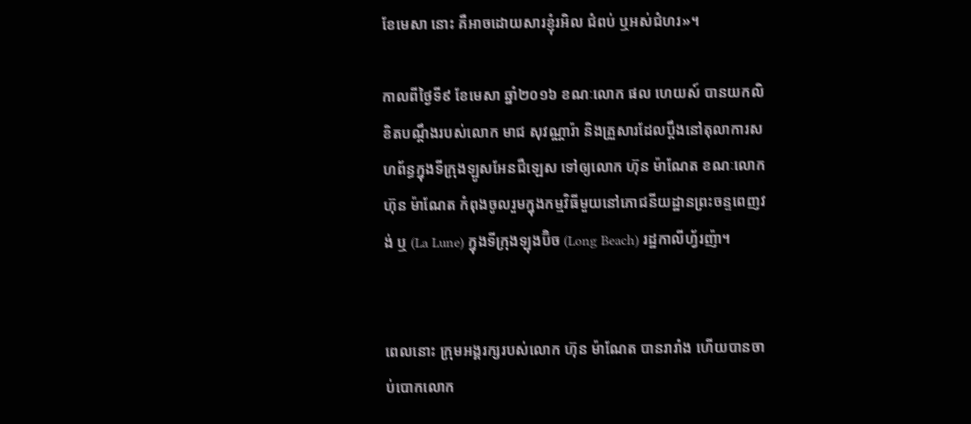ខែមេសា នោះ គឺអាចដោយសារខ្ញុំរអិល ជំពប់ ឬអស់ជំហរ»។

កាលពីថ្ងៃទី៩ ខែមេសា ឆ្នាំ២០១៦ ខណៈលោក ផល ហេយស៍ បានយកលិខិតបណ្ដឹងរបស់លោក មាជ សុវណ្ណារ៉ា និងគ្រួសារដែលប្ដឹងនៅតុលាការសហព័ន្ធក្នុងទីក្រុងឡូសអែនជឺឡេស ទៅឲ្យលោក ហ៊ុន ម៉ាណែត ខណៈលោក ហ៊ុន ម៉ាណែត កំពុងចូលរួមក្នុងកម្មវិធីមួយនៅភោជនីយដ្ឋានព្រះចន្ទពេញវង់ ឬ (La Lune) ក្នុងទីក្រុងឡុងប៊ិច (Long Beach) រដ្ឋកាលីហ្វ័រញ៉ា។


ពេលនោះ ក្រុមអង្គរក្សរបស់លោក ហ៊ុន ម៉ាណែត បានរារាំង ហើយបានចាប់បោកលោក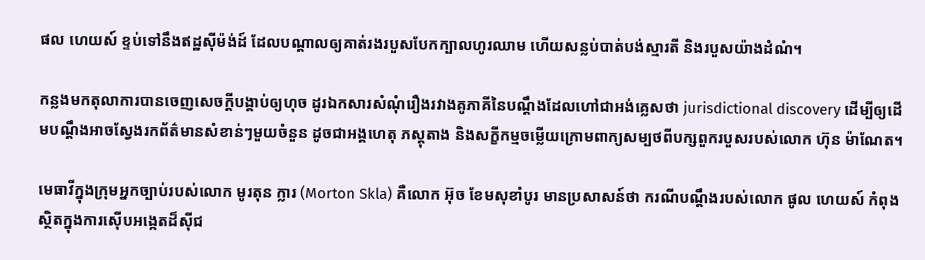ផល ហេយស៍ ខ្ទប់ទៅនឹងឥដ្ឋស៊ីម៉ង់ដ៍ ដែលបណ្ដាលឲ្យគាត់រងរបួសបែកក្បាលហូរឈាម ហើយសន្លប់បាត់បង់ស្មារតី និងរបួសយ៉ាងដំណំ។

កន្លងមកតុលាការបានចេញសេចក្ដីបង្គាប់ឲ្យហុច ដូរឯកសារសំណុំរឿងរវាងគូភាគីនៃបណ្ដឹងដែលហៅជាអង់គ្លេសថា jurisdictional discovery ដើម្បីឲ្យដើមបណ្ដឹងអាចស្វែងរកព័ត៌មានសំខាន់ៗមួយចំនួន ដូចជាអង្គហេតុ ភស្តុតាង និងសក្ខីកម្មចម្លើយក្រោមពាក្យសម្បថពីបក្សពួករបួសរបស់លោក ហ៊ុន ម៉ាណែត។

មេធាវីក្នុងក្រុមអ្នកច្បាប់របស់លោក មូរតុន ក្លារ (Morton Skla) គឺលោក អ៊ុច ខែមសុខាំបូរ មានប្រសាសន៍ថា ករណីបណ្ដឹងរបស់លោក ផូល ហេយស៍ កំពុងស្ថិតក្នុងការស៊ើបអង្កេតដ៏ស៊ីជ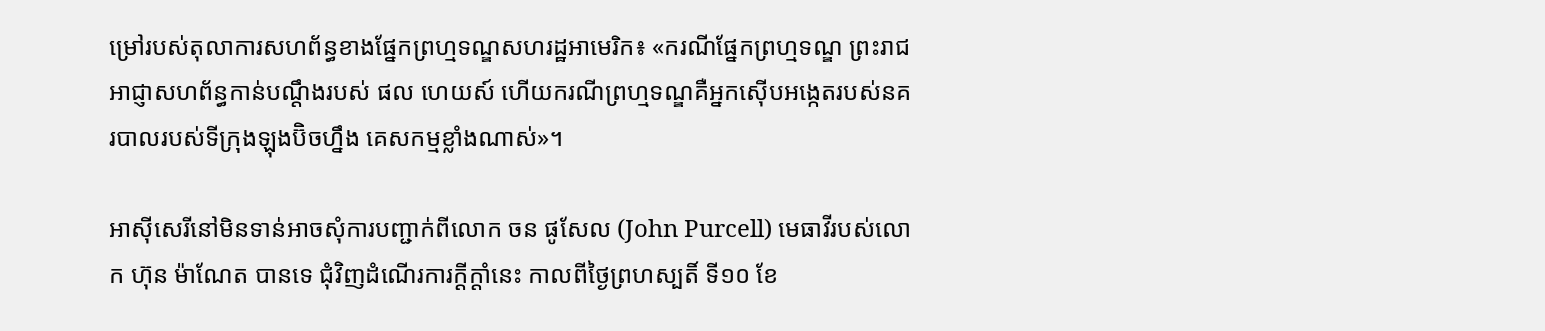ម្រៅរបស់តុលាការសហព័ន្ធខាងផ្នែកព្រហ្មទណ្ឌសហរដ្ឋអាមេរិក៖ «ករណីផ្នែកព្រហ្មទណ្ឌ ព្រះរាជអាជ្ញាសហព័ន្ធកាន់បណ្ដឹងរបស់ ផល ហេយស៍ ហើយករណីព្រហ្មទណ្ឌគឺអ្នកស៊ើបអង្កេតរបស់នគរបាលរបស់ទីក្រុងឡុងប៊ិចហ្នឹង គេសកម្មខ្លាំងណាស់»។

អាស៊ីសេរីនៅមិនទាន់អាចសុំការបញ្ជាក់ពីលោក ចន ផូសែល (John Purcell) មេធាវីរបស់លោក ហ៊ុន ម៉ាណែត បានទេ ជុំវិញដំណើរការក្ដីក្ដាំនេះ កាលពីថ្ងៃព្រហស្បតិ៍ ទី១០ ខែ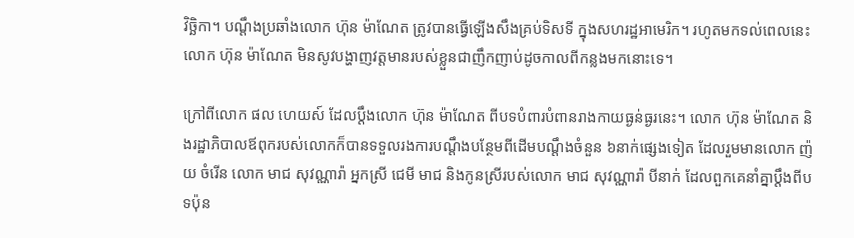វិច្ឆិកា។ បណ្ដឹងប្រឆាំងលោក ហ៊ុន ម៉ាណែត ត្រូវបានធ្វើឡើងសឹងគ្រប់ទិសទី ក្នុងសហរដ្ឋអាមេរិក។ រហូតមកទល់ពេលនេះ លោក ហ៊ុន ម៉ាណែត មិនសូវបង្ហាញវត្តមានរបស់ខ្លួនជាញឹកញាប់ដូចកាលពីកន្លងមកនោះទេ។

ក្រៅពីលោក ផល ហេយស៍ ដែលប្ដឹងលោក ហ៊ុន ម៉ាណែត ពីបទបំពារបំពានរាងកាយធ្ងន់ធ្ងរនេះ។ លោក ហ៊ុន ម៉ាណែត និងរដ្ឋាភិបាលឪពុករបស់លោកក៏បានទទួលរងការបណ្ដឹងបន្ថែមពីដើមបណ្ដឹងចំនួន ៦នាក់ផ្សេងទៀត ដែលរួមមានលោក ញ៉យ ចំរើន លោក មាជ សុវណ្ណារ៉ា អ្នកស្រី ជេមី មាជ និងកូនស្រីរបស់លោក មាជ សុវណ្ណារ៉ា បីនាក់ ដែលពួកគេនាំគ្នាប្ដឹងពីបទប៉ុន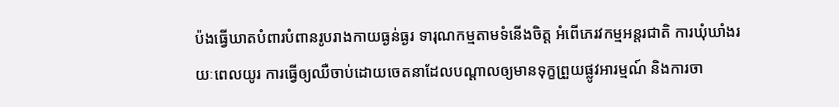ប៉ងធ្វើឃាតបំពារបំពានរូបរាងកាយធ្ងន់ធ្ងរ ទារុណកម្មតាមទំនើងចិត្ត អំពើភេរវកម្មអន្តរជាតិ ការឃុំឃាំងរយៈពេលយូរ ការធ្វើឲ្យឈឺចាប់ដោយចេតនាដែលបណ្ដាលឲ្យមានទុក្ខព្រួយផ្លូវអារម្មណ៍ និងការចា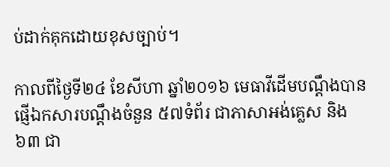ប់ដាក់គុកដោយខុសច្បាប់។

កាលពីថ្ងៃទី២៤ ខែសីហា ឆ្នាំ២០១៦ មេធាវីដើមបណ្ដឹងបានផ្ញើឯកសារបណ្ដឹងចំនួន ៥៧ទំព័រ ជាភាសាអង់គ្លេស និង ៦៣ ជា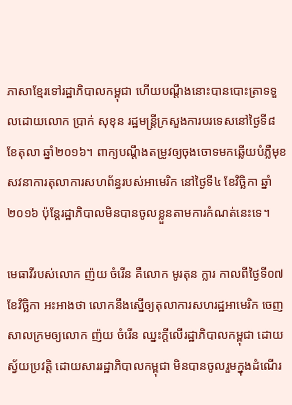ភាសាខ្មែរទៅរដ្ឋាភិបាលកម្ពុជា ហើយបណ្ដឹងនោះបានបោះត្រាទទួលដោយលោក ប្រាក់ សុខុន រដ្ឋមន្ត្រីក្រសួងការបរទេសនៅថ្ងៃទី៨ ខែតុលា ឆ្នាំ២០១៦។ ពាក្យបណ្ដឹងតម្រូវឲ្យចុងចោទមកឆ្លើយបំភ្លឺមុខសវនាការតុលាការសហព័ន្ធរបស់អាមេរិក នៅថ្ងៃទី៤ ខែវិច្ឆិកា ឆ្នាំ២០១៦ ប៉ុន្តែរដ្ឋាភិបាលមិនបានចូលខ្លួនតាមការកំណត់នេះទេ។

មេធាវីរបស់លោក ញ៉យ ចំរើន គឺលោក មូរតុន ក្លារ កាលពីថ្ងៃទី០៧ ខែវិច្ឆិកា អះអាងថា លោកនឹងស្នើឲ្យតុលាការសហរដ្ឋអាមេរិក ចេញសាលក្រមឲ្យលោក ញ៉យ ចំរើន ឈ្នះក្ដីលើរដ្ឋាភិបាលកម្ពុជា ដោយស្វ័យប្រវត្តិ ដោយសាររដ្ឋាភិបាលកម្ពុជា មិនបានចូលរួមក្នុងដំណើរ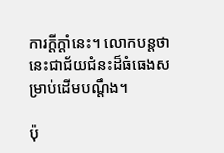ការក្ដីក្ដាំនេះ។ លោកបន្តថានេះជាជ័យជំនះដ៏ធំធេងសម្រាប់ដើមបណ្ដឹង។

ប៉ុ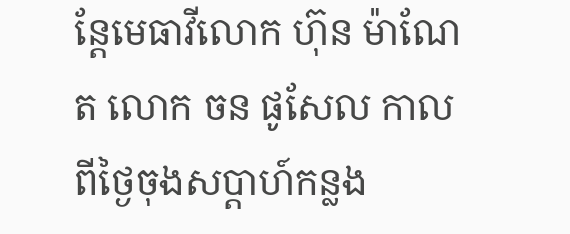ន្តែមេធាវីលោក ហ៊ុន ម៉ាណែត លោក ចន ផូសែល កាលពីថ្ងៃចុងសប្ដាហ៍កន្លង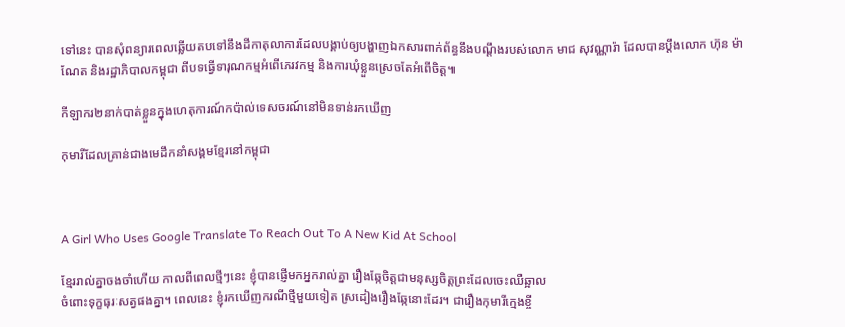ទៅនេះ បានសុំពន្យារពេលឆ្លើយតបទៅនឹងដីកាតុលាការដែលបង្គាប់ឲ្យបង្ហាញឯកសារពាក់ព័ន្ធនឹងបណ្ដឹងរបស់លោក មាជ សុវណ្ណារ៉ា ដែលបានប្ដឹងលោក ហ៊ុន ម៉ាណែត និងរដ្ឋាភិបាលកម្ពុជា ពីបទធ្វើទារុណកម្មអំពើភេរវកម្ម និងការឃុំខ្លួនស្រេចតែអំពើចិត្ត៕

កីឡាករ២នាក់បាត់ខ្លួនក្នុងហេតុការណ៍កប៉ាល់ទេសចរណ៍នៅមិនទាន់រកឃើញ

កុមារីដែលគ្រាន់ជាងមេដឹកនាំសង្គមខ្មែរនៅកម្ពុជា



A Girl Who Uses Google Translate To Reach Out To A New Kid At School

ខ្មែររាល់គ្នាចងចាំហើយ កាលពីពេលថ្មីៗនេះ ខ្ញុំបានផ្ញើមកអ្នករាល់គ្នា រឿងឆ្កែចិត្តជាមនុស្សចិត្តព្រះដែលចេះឈឺឆ្អាល
ចំពោះទុក្ខធុរៈសត្វផងគ្នា។ ពេលនេះ ខ្ញុំរកឃើញករណីថ្មីមួយទៀត ស្រដៀងរឿងឆ្កែនោះដែរ។ ជារឿងកុមារីក្មេងខ្ចី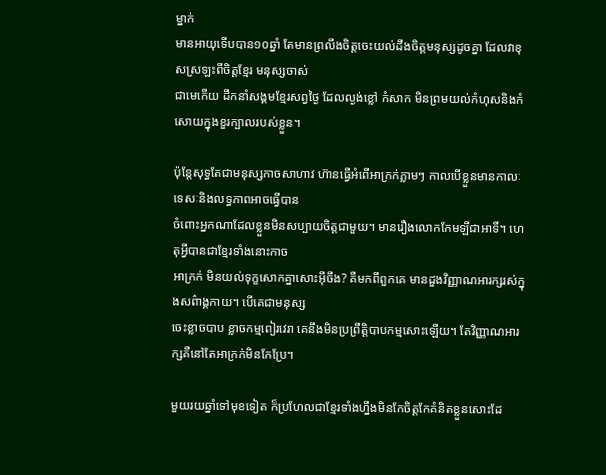ម្នាក់
មានអាយុទើបបាន១០ឆ្នាំ តែមានព្រលឹងចិត្តចេះយល់ដឹងចិត្តមនុស្សដូចគ្នា ដែលវាខុសស្រឡះពីចិត្តខ្មែរ មនុស្សចាស់
ជាមេកើយ ដឹកនាំសង្គមខ្មែរសព្វថ្ងៃ ដែលល្ងង់ខ្លៅ កំសាក មិនព្រមយល់កំហុសនិងកំសោយក្នុងខួរក្បាលរបស់ខ្លួន។

ប៉ុន្តែសុទ្ធតែជាមនុស្សកាចសាហាវ ហ៊ានធ្វើអំពើអាក្រក់ភ្លាមៗ កាលបើខ្លួនមានកាលៈទេសៈនិងលទ្ធភាពអាចធ្វើបាន
ចំពោះអ្នកណាដែលខ្លួនមិនសប្បាយចិត្តជាមួយ។ មានរឿងលោកកែមឡីជាអាទិ៍។ ហេតុអ្វីបានជាខ្មែរទាំងនោះកាច
អាក្រក់ មិនយល់ទុក្ខសោកគ្នាសោះអ៊ីចឹង? គឺមកពីពួកគេ មានដួងវិញ្ញាណអារក្សរស់ក្នុងសព៌ាង្គកាយ។ បើគេជាមនុស្ស
ចេះខ្លាចបាប ខ្លាចកម្មពៀរវេរា គេនឹងមិនប្រព្រឹត្តិបាបកម្មសោះឡើយ។ តែវិញ្ញាណអារក្សគឺនៅតែអាក្រក់មិនកែប្រែ។

មួយរយឆ្នាំទៅមុខទៀត ក៏ប្រហែលជាខ្មែរទាំងហ្នឹងមិនកែចិត្តកែគំនិតខ្លួនសោះដែ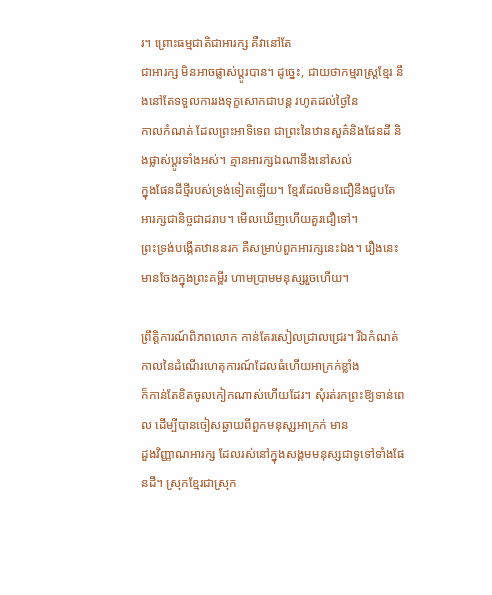រ។ ព្រោះធម្មជាតិជាអារក្ស គឺវានៅតែ
ជាអារក្ស មិនអាចផ្លាស់ប្តូរបាន។ ដូច្នេះ, ជាយថាកម្មរាស្ត្រខ្មែរ នឹងនៅតែទទួលការរងទុក្ខសោកជាបន្ត រហូតដល់ថ្ងៃនៃ
កាលកំណត់ ដែលព្រះអាទិទេព ជាព្រះនៃឋានសួគ៌និងផែនដី និងផ្លាស់ប្តូរទាំងអស់។ គ្មានអារក្សឯណានឹងនៅសល់
ក្នុងផែនដីថ្មីរបស់ទ្រង់ទៀតឡើយ។ ខ្មែរដែលមិនជឿនឹងជួបតែអារក្សជានិច្ចជាដរាប។ មើលឃើញហើយគួរជឿទៅ។
ព្រះទ្រង់បង្កើតឋាននរក គឺសម្រាប់ពួកអារក្សនេះឯង។ រឿងនេះមានចែងក្នុងព្រះគម្ពីរ ហាមប្រាមមនុស្សរួចហើយ។

ព្រឹត្តិការណ៍ពិភពលោក កាន់តែរសៀលជ្រាលជ្រេរ។ រីឯកំណត់កាលនៃដំណើរហេតុការណ៍ដែលធំហើយអាក្រក់ខ្លាំង
ក៏កាន់តែខិតចូលកៀកណាស់ហើយដែរ។ សុំរត់រកព្រះឱ្យទាន់ពេល ដើម្បីបានចៀសឆ្ងាយពីពួកមនុសុ្សអាក្រក់ មាន
ដួងវិញ្ញាណអារក្ស ដែលរស់នៅក្នុងសង្គមមនុស្សជាទូទៅទាំងផែនដី។ ស្រុកខ្មែរជាស្រុក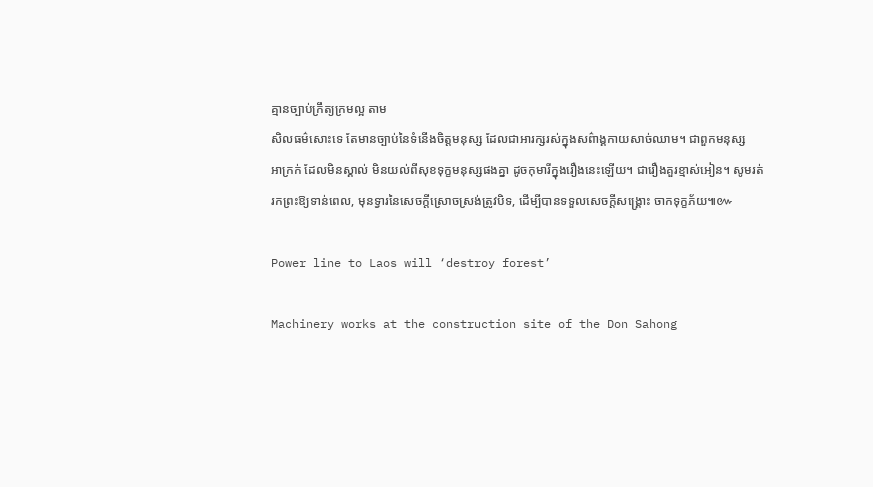គ្មានច្បាប់ក្រឹត្យក្រមល្អ តាម
សិលធម៌សោះទេ តែមានច្បាប់នៃទំនើងចិត្តមនុស្ស ដែលជាអារក្សរស់ក្នុងសព៌ាង្គកាយសាច់ឈាម។ ជាពួកមនុស្ស
អាក្រក់ ដែលមិនស្គាល់ មិនយល់ពីសុខទុក្ខមនុស្សផងគ្នា ដូចកុមារីក្នុងរឿងនេះឡើយ។ ជារឿងគួរខ្មាស់អៀន។ សូមរត់
រកព្រះឱ្យទាន់ពេល, មុនទ្វារនៃសេចក្តីស្រោចស្រង់ត្រូវបិទ, ដើម្បីបានទទួលសេចក្តីសង្គ្រោះ ចាកទុក្ខភ័យ៕៚

Power line to Laos will ‘destroy forest’

Machinery works at the construction site of the Don Sahong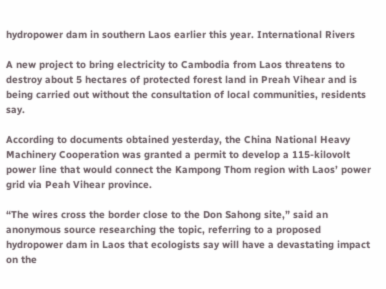hydropower dam in southern Laos earlier this year. International Rivers

A new project to bring electricity to Cambodia from Laos threatens to destroy about 5 hectares of protected forest land in Preah Vihear and is being carried out without the consultation of local communities, residents say.

According to documents obtained yesterday, the China National Heavy Machinery Cooperation was granted a permit to develop a 115-kilovolt power line that would connect the Kampong Thom region with Laos’ power grid via Peah Vihear province.

“The wires cross the border close to the Don Sahong site,” said an anonymous source researching the topic, referring to a proposed hydropower dam in Laos that ecologists say will have a devastating impact on the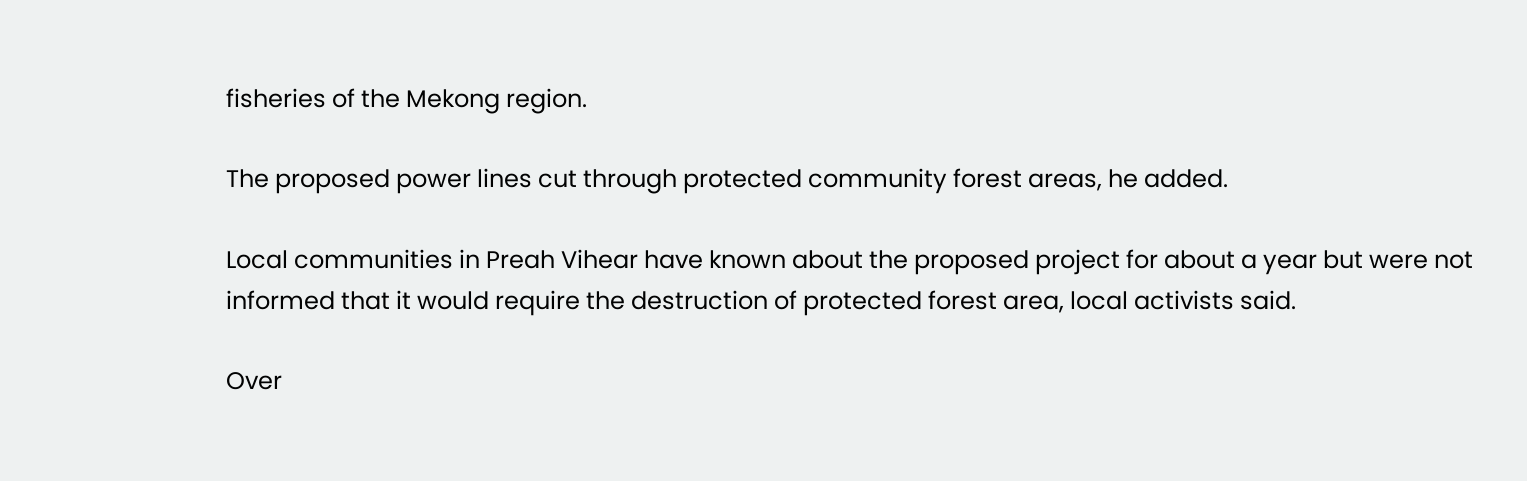fisheries of the Mekong region.

The proposed power lines cut through protected community forest areas, he added.

Local communities in Preah Vihear have known about the proposed project for about a year but were not informed that it would require the destruction of protected forest area, local activists said.

Over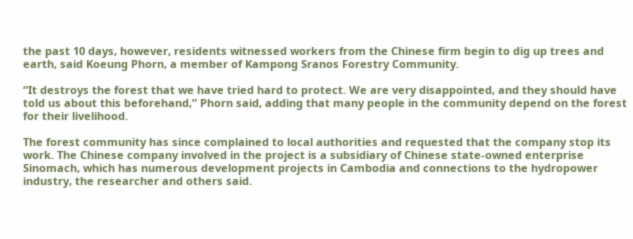the past 10 days, however, residents witnessed workers from the Chinese firm begin to dig up trees and earth, said Koeung Phorn, a member of Kampong Sranos Forestry Community.

“It destroys the forest that we have tried hard to protect. We are very disappointed, and they should have told us about this beforehand,” Phorn said, adding that many people in the community depend on the forest for their livelihood.

The forest community has since complained to local authorities and requested that the company stop its work. The Chinese company involved in the project is a subsidiary of Chinese state-owned enterprise Sinomach, which has numerous development projects in Cambodia and connections to the hydropower industry, the researcher and others said.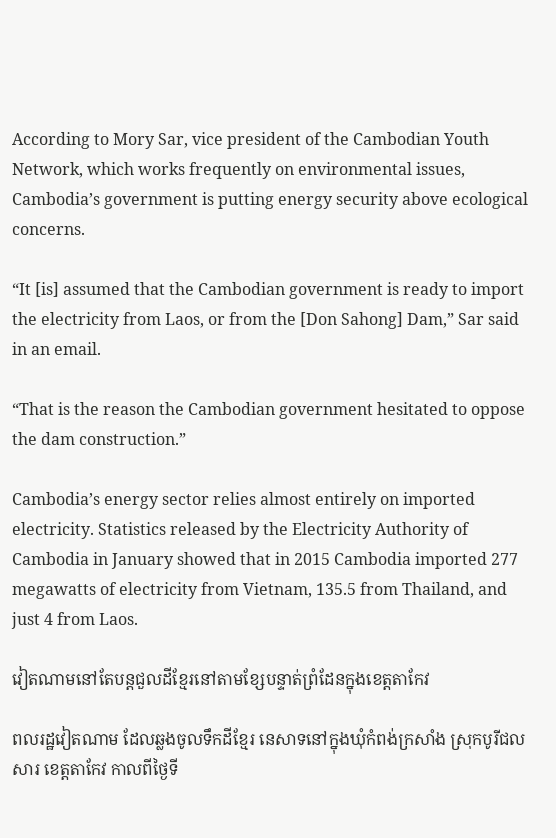According to Mory Sar, vice president of the Cambodian Youth Network, which works frequently on environmental issues, Cambodia’s government is putting energy security above ecological concerns.

“It [is] assumed that the Cambodian government is ready to import the electricity from Laos, or from the [Don Sahong] Dam,” Sar said in an email.

“That is the reason the Cambodian government hesitated to oppose the dam construction.”

Cambodia’s energy sector relies almost entirely on imported electricity. Statistics released by the Electricity Authority of Cambodia in January showed that in 2015 Cambodia imported 277 megawatts of electricity from Vietnam, 135.5 from Thailand, and just 4 from Laos.

វៀតណាមនៅតែបន្តជួលដីខ្មែរនៅតាមខ្សែបន្ទាត់ព្រំដែនក្នុងខេត្តតាកែវ

ពលរដ្ឋវៀតណាម ដែលឆ្លងចូលទឹកដីខ្មែរ នេសាទនៅក្នុងឃុំកំពង់ក្រសាំង ស្រុកបូរីជលសារ ខេត្តតាកែវ កាលពីថ្ងៃទី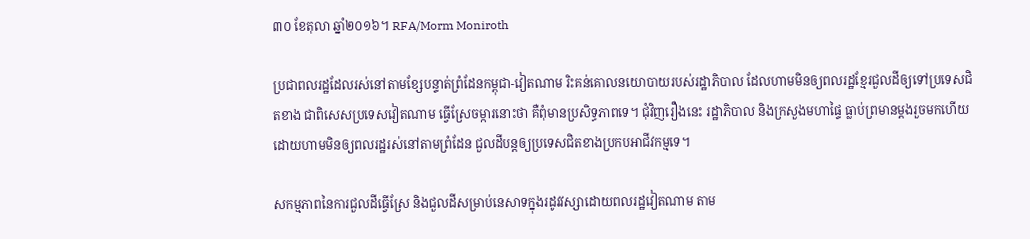៣០ ខែតុលា ឆ្នាំ២០១៦។ RFA/Morm Moniroth

ប្រជាពលរដ្ឋដែលរស់នៅតាមខ្សែបន្ទាត់ព្រំដែនកម្ពុជា-វៀតណាម រិះគន់គោលនយោបាយរបស់រដ្ឋាភិបាល ដែលហាមមិនឲ្យពលរដ្ឋខ្មែរជួលដីឲ្យទៅប្រទេសជិតខាង ជាពិសេសប្រទេសវៀតណាម ធ្វើស្រែចម្ការនោះថា គឺពុំមានប្រសិទ្ធភាពទេ។ ជុំវិញរឿងនេះ រដ្ឋាភិបាល និងក្រសួងមហាផ្ទៃ ធ្លាប់ព្រមានម្ដងរួចមកហើយ ដោយហាមមិនឲ្យពលរដ្ឋរស់នៅតាមព្រំដែន ជួលដីបន្តឲ្យប្រទេសជិតខាងប្រកបអាជីវកម្មទេ។

សកម្មភាពនៃការជួលដីធ្វើស្រែ និងជួលដីសម្រាប់នេសាទក្នុងរដូវវស្សាដោយពលរដ្ឋវៀតណាម តាម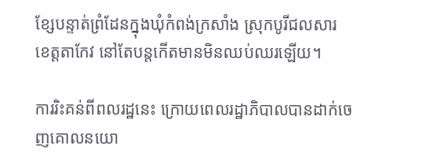ខ្សែបន្ទាត់ព្រំដែនក្នុងឃុំកំពង់ក្រសាំង ស្រុកបូរីជលសារ ខេត្តតាកែវ នៅតែបន្តកើតមានមិនឈប់ឈរឡើយ។

ការរិះគន់ពីពលរដ្ឋនេះ ក្រោយពេលរដ្ឋាភិបាលបានដាក់ចេញគោលនយោ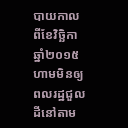បាយកាលពីខែវិច្ឆិកា ឆ្នាំ២០១៥ ហាមមិនឲ្យពលរដ្ឋជួលដីនៅតាម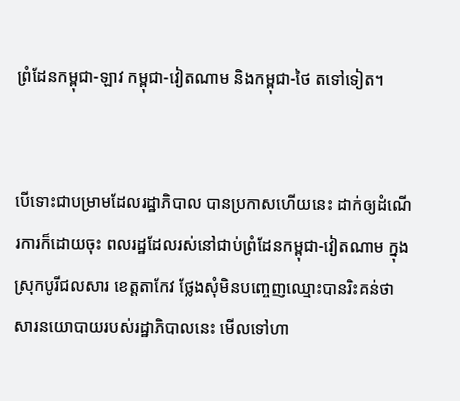ព្រំដែនកម្ពុជា-ឡាវ កម្ពុជា-វៀតណាម និងកម្ពុជា-ថៃ តទៅទៀត។


បើទោះជាបម្រាមដែលរដ្ឋាភិបាល បានប្រកាសហើយនេះ ដាក់ឲ្យដំណើរការក៏ដោយចុះ ពលរដ្ឋដែលរស់នៅជាប់ព្រំដែនកម្ពុជា-វៀតណាម ក្នុងស្រុកបូរីជលសារ ខេត្តតាកែវ ថ្លែងសុំមិនបញ្ចេញឈ្មោះបានរិះគន់ថា សារនយោបាយរបស់រដ្ឋាភិបាលនេះ មើលទៅហា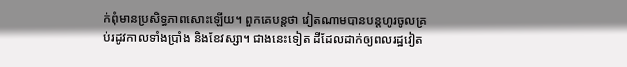ក់ពុំមានប្រសិទ្ធភាពសោះឡើយ។ ពួកគេបន្តថា វៀតណាមបានបន្តហូរចូលគ្រប់រដូវកាលទាំងប្រាំង និងខែវស្សា។ ជាងនេះទៀត ដីដែលដាក់ឲ្យពលរដ្ឋវៀត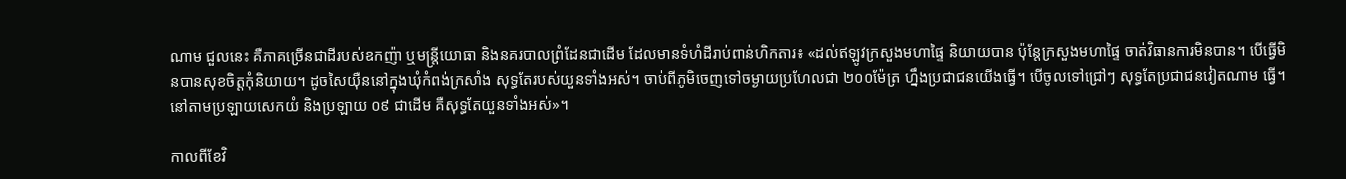ណាម ជួលនេះ គឺភាគច្រើនជាដីរបស់ឧកញ៉ា ឬមន្ត្រីយោធា និងនគរបាលព្រំដែនជាដើម ដែលមានទំហំដីរាប់ពាន់ហិកតារ៖ «ដល់ឥឡូវក្រសួងមហាផ្ទៃ និយាយបាន ប៉ុន្តែក្រសួងមហាផ្ទៃ ចាត់វិធានការមិនបាន។ បើធ្វើមិនបានសុខចិត្តកុំនិយាយ។ ដូចសៃយ៉ឺននៅក្នុងឃុំកំពង់ក្រសាំង សុទ្ធតែរបស់យួនទាំងអស់។ ចាប់ពីភូមិចេញទៅចម្ងាយប្រហែលជា ២០០ម៉ែត្រ ហ្នឹងប្រជាជនយើងធ្វើ។ បើចូលទៅជ្រៅៗ សុទ្ធតែប្រជាជនវៀតណាម ធ្វើ។ នៅតាមប្រឡាយសេកយំ និងប្រឡាយ ០៩ ជាដើម គឺសុទ្ធតែយួនទាំងអស់»។

កាលពីខែវិ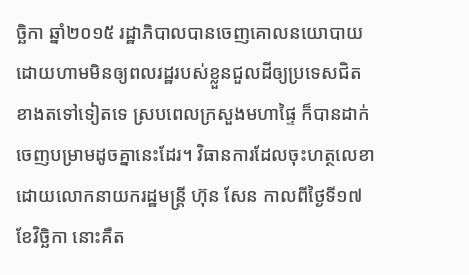ច្ឆិកា ឆ្នាំ២០១៥ រដ្ឋាភិបាលបានចេញគោលនយោបាយ ដោយហាមមិនឲ្យពលរដ្ឋរបស់ខ្លួនជួលដីឲ្យប្រទេសជិតខាងតទៅទៀតទេ ស្របពេលក្រសួងមហាផ្ទៃ ក៏បានដាក់ចេញបម្រាមដូចគ្នានេះដែរ។ វិធានការដែលចុះហត្ថលេខាដោយលោកនាយករដ្ឋមន្ត្រី ហ៊ុន សែន កាលពីថ្ងៃទី១៧ ខែវិច្ឆិកា នោះគឺត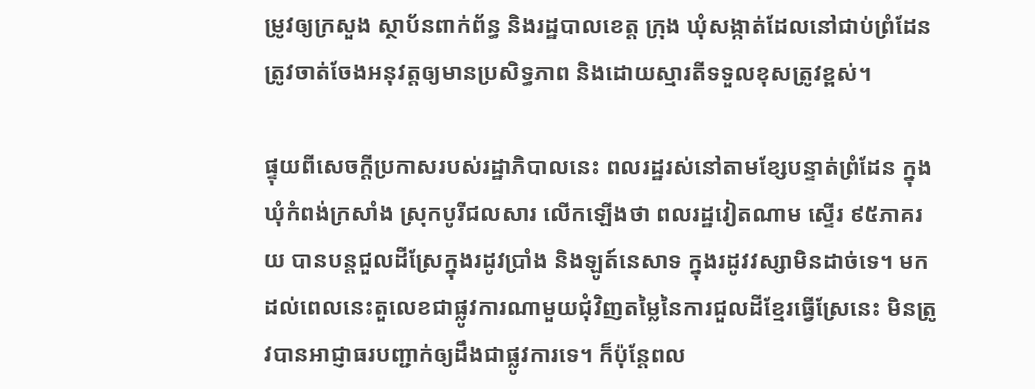ម្រូវឲ្យក្រសួង ស្ថាប័នពាក់ព័ន្ធ និងរដ្ឋបាលខេត្ត ក្រុង ឃុំសង្កាត់ដែលនៅជាប់ព្រំដែន ត្រូវចាត់ចែងអនុវត្តឲ្យមានប្រសិទ្ធភាព និងដោយស្មារតីទទួលខុសត្រូវខ្ពស់។

ផ្ទុយពីសេចក្ដីប្រកាសរបស់រដ្ឋាភិបាលនេះ ពលរដ្ឋរស់នៅតាមខ្សែបន្ទាត់ព្រំដែន ក្នុងឃុំកំពង់ក្រសាំង ស្រុកបូរីជលសារ លើកឡើងថា ពលរដ្ឋវៀតណាម ស្ទើរ ៩៥ភាគរយ បានបន្តជួលដីស្រែក្នុងរដូវប្រាំង និងឡូត៍នេសាទ ក្នុងរដូវវស្សាមិនដាច់ទេ។ មកដល់ពេលនេះតួលេខជាផ្លូវការណាមួយជុំវិញតម្លៃនៃការជួលដីខ្មែរធ្វើស្រែនេះ មិនត្រូវបានអាជ្ញាធរបញ្ជាក់ឲ្យដឹងជាផ្លូវការទេ។ ក៏ប៉ុន្តែពល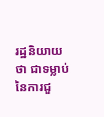រដ្ឋនិយាយថា ជាទម្លាប់នៃការជួ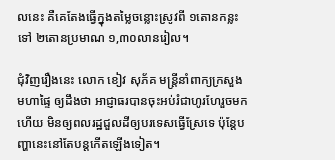លនេះ គឺគេតែងធ្វើក្នុងតម្លៃចន្លោះស្រូវពី ១តោនកន្លះ ទៅ ២តោនប្រមាណ ១,៣០លានរៀល។

ជុំវិញរឿងនេះ លោក ខៀវ សុភ័គ មន្ត្រីនាំពាក្យក្រសួងមហាផ្ទៃ ឲ្យដឹងថា អាជ្ញាធរបានចុះអប់រំជាហូរហែរួចមកហើយ មិនឲ្យពលរដ្ឋជួលដីឲ្យបរទេសធ្វើស្រែទេ ប៉ុន្តែបញ្ហានេះនៅតែបន្តកើតឡើងទៀត។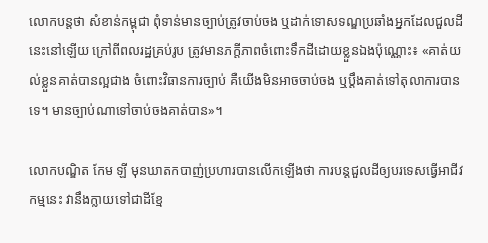លោកបន្តថា សំខាន់កម្ពុជា ពុំទាន់មានច្បាប់ត្រូវចាប់ចង ឬដាក់ទោសទណ្ឌប្រឆាំងអ្នកដែលជួលដីនេះនៅឡើយ ក្រៅពីពលរដ្ឋគ្រប់រូប ត្រូវមានភក្ដីភាពចំពោះទឹកដីដោយខ្លួនឯងប៉ុណ្ណោះ៖ «គាត់យល់ខ្លួនគាត់បានល្អជាង ចំពោះវិធានការច្បាប់ គឺយើងមិនអាចចាប់ចង ឬប្ដឹងគាត់ទៅតុលាការបានទេ។ មានច្បាប់ណាទៅចាប់ចងគាត់បាន»។

លោកបណ្ឌិត កែម ឡី មុនឃាតកបាញ់ប្រហារបានលើកឡើងថា ការបន្តជួលដីឲ្យបរទេសធ្វើអាជីវកម្មនេះ វានឹងក្លាយទៅជាដីខ្មែ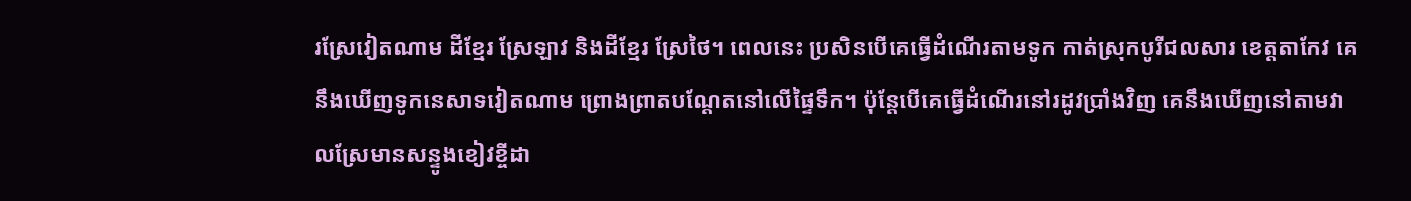រស្រែវៀតណាម ដីខ្មែរ ស្រែឡាវ និងដីខ្មែរ ស្រែថៃ។ ពេលនេះ ប្រសិនបើគេធ្វើដំណើរតាមទូក កាត់ស្រុកបូរីជលសារ ខេត្តតាកែវ គេនឹងឃើញទូកនេសាទវៀតណាម ព្រោងព្រាតបណ្ដែតនៅលើផ្ទៃទឹក។ ប៉ុន្តែបើគេធ្វើដំណើរនៅរដូវប្រាំងវិញ គេនឹងឃើញនៅតាមវាលស្រែមានសន្ទូងខៀវខ្ចីដា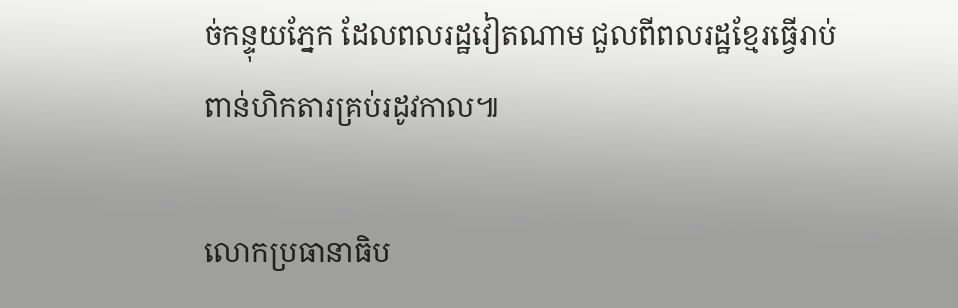ច់កន្ទុយភ្នែក ដែលពលរដ្ឋវៀតណាម ជួលពីពលរដ្ឋខ្មែរធ្វើរាប់ពាន់ហិកតារគ្រប់រដូវកាល៕

លោកប្រធានាធិប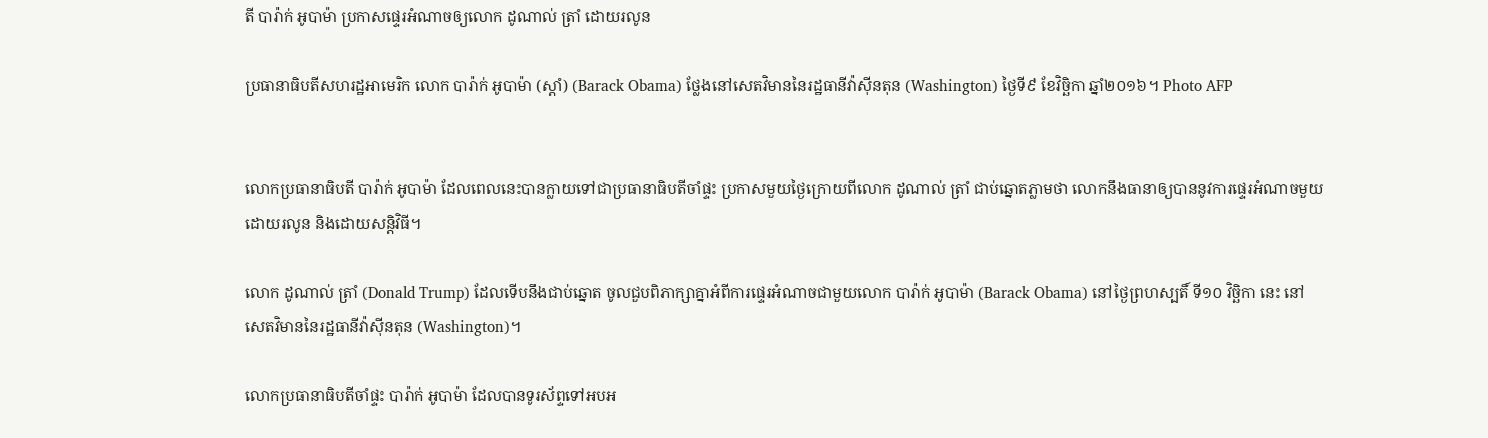តី បារ៉ាក់ អូបាម៉ា ប្រកាសផ្ទេរអំណាចឲ្យលោក ដូណាល់ ត្រាំ ដោយរលូន

ប្រធានាធិបតីសហរដ្ឋអាមេរិក លោក បារ៉ាក់ អូបាម៉ា (ស្ដាំ) (Barack Obama) ថ្លែងនៅសេតវិមាននៃរដ្ឋធានីវ៉ាស៊ីនតុន (Washington) ថ្ងៃទី៩ ខែវិច្ឆិកា ឆ្នាំ២០១៦។ Photo AFP


លោកប្រធានាធិបតី បារ៉ាក់ អូបាម៉ា ដែលពេលនេះបានក្លាយទៅជាប្រធានាធិបតីចាំផ្ទះ ប្រកាសមួយថ្ងៃក្រោយពីលោក ដូណាល់ ត្រាំ ជាប់ឆ្នោតភ្លាមថា លោកនឹងធានាឲ្យបាននូវការផ្ទេរអំណាចមួយដោយរលូន និងដោយសន្តិវិធី។

លោក ដូណាល់ ត្រាំ (Donald Trump) ដែលទើបនឹងជាប់ឆ្នោត ចូលជួបពិភាក្សាគ្នាអំពីការផ្ទេរអំណាចជាមួយលោក បារ៉ាក់ អូបាម៉ា (Barack Obama) នៅថ្ងៃព្រហស្បតិ៍ ទី១០ វិច្ឆិកា នេះ នៅសេតវិមាននៃរដ្ឋធានីវ៉ាស៊ីនតុន (Washington)។

លោកប្រធានាធិបតីចាំផ្ទះ បារ៉ាក់ អូបាម៉ា ដែលបានទូរស័ព្ទទៅអបអ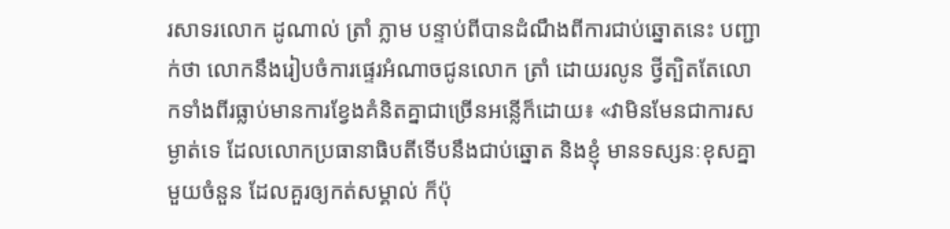រសាទរលោក ដូណាល់ ត្រាំ ភ្លាម បន្ទាប់ពីបានដំណឹងពីការជាប់ឆ្នោតនេះ បញ្ជាក់ថា លោកនឹងរៀបចំការផ្ទេរអំណាចជូនលោក ត្រាំ ដោយរលូន ថ្វីត្បិតតែលោកទាំងពីរធ្លាប់មានការខ្វែងគំនិតគ្នាជាច្រើនអន្លើក៏ដោយ៖ «វាមិនមែនជាការសម្ងាត់ទេ ដែលលោកប្រធានាធិបតីទើបនឹងជាប់ឆ្នោត និងខ្ញុំ មានទស្សនៈខុសគ្នាមួយចំនួន ដែលគួរឲ្យកត់សម្គាល់ ក៏ប៉ុ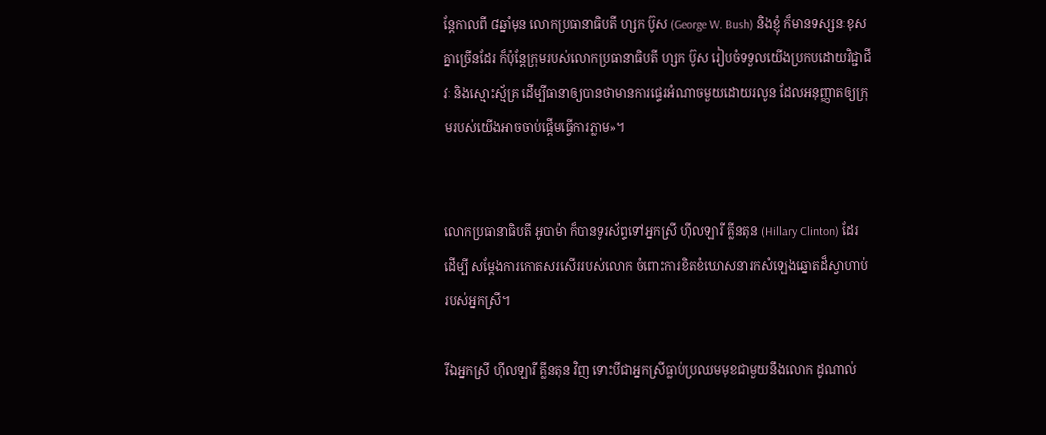ន្តែកាលពី ៨ឆ្នាំមុន លោកប្រធានាធិបតី ហ្សក ប៊ូស (George W. Bush) និងខ្ញុំ ក៏មានទស្សនៈខុសគ្នាច្រើនដែរ ក៏ប៉ុន្តែក្រុមរបស់លោកប្រធានាធិបតី ហ្សក ប៊ូស រៀបចំទទួលយើងប្រកបដោយវិជ្ជាជីវៈ និងស្មោះស្ម័គ្រ ដើម្បីធានាឲ្យបានថាមានការផ្ទេរអំណាចមួយដោយរលូន ដែលអនុញ្ញាតឲ្យក្រុមរបស់យើងអាចចាប់ផ្ដើមធ្វើការភ្លាម»។


លោកប្រធានាធិបតី អូបាម៉ា ក៏បានទូរស័ព្ទទៅអ្នកស្រី ហ៊ីលឡារី គ្លីនតុន (Hillary Clinton) ដែរ ដើម្បី សម្ដែងការកោតសរសើររបស់លោក ចំពោះការខិតខំឃោសនារកសំឡេងឆ្នោតដ៏ស្វាហាប់របស់អ្នកស្រី។

រីឯអ្នកស្រី ហ៊ីលឡារី គ្លីនតុន វិញ ទោះបីជាអ្នកស្រីធ្លាប់ប្រឈមមុខជាមួយនឹងលោក ដូណាល់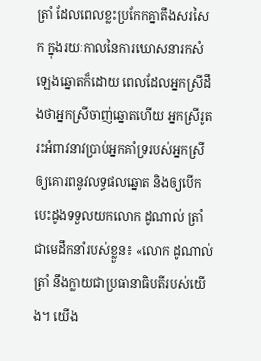ត្រាំ ដែលពេលខ្លះប្រកែកគ្នាតឹងសរសៃក ក្នុងរយៈកាលនៃការឃោសនារកសំឡេងឆ្នោតក៏ដោយ ពេលដែលអ្នកស្រីដឹងថាអ្នកស្រីចាញ់ឆ្នោតហើយ អ្នកស្រីរូតរះអំពាវនាវប្រាប់អ្នកគាំទ្ររបស់អ្នកស្រី ឲ្យគោរពនូវលទ្ធផលឆ្នោត និងឲ្យបើកបេះដូងទទួលយកលោក ដូណាល់ ត្រាំ ជាមេដឹកនាំរបស់ខ្លួន៖ «លោក ដូណាល់ ត្រាំ នឹងក្លាយជាប្រធានាធិបតីរបស់យើង។ យើង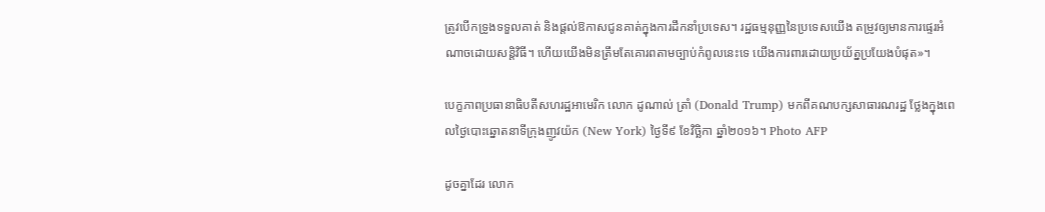ត្រូវបើកទ្រូងទទួលគាត់ និងផ្តល់ឱកាសជូនគាត់ក្នុងការដឹកនាំប្រទេស។ រដ្ឋធម្មនុញ្ញនៃប្រទេសយើង តម្រូវឲ្យមានការផ្ទេរអំណាចដោយសន្តិវិធី។ ហើយយើងមិនត្រឹមតែគោរពតាមច្បាប់កំពូលនេះទេ យើងការពារដោយប្រយ័ត្នប្រយែងបំផុត»។

បេក្ខភាពប្រធានាធិបតីសហរដ្ឋអាមេរិក លោក ដូណាល់ ត្រាំ (Donald Trump) មកពីគណបក្សសាធារណរដ្ឋ ថ្លែងក្នុងពេលថ្ងៃបោះឆ្នោតនាទីក្រុងញូវយ៉ក (New York) ថ្ងៃទី៩ ខែវិច្ឆិកា ឆ្នាំ២០១៦។ Photo AFP

ដូចគ្នាដែរ លោក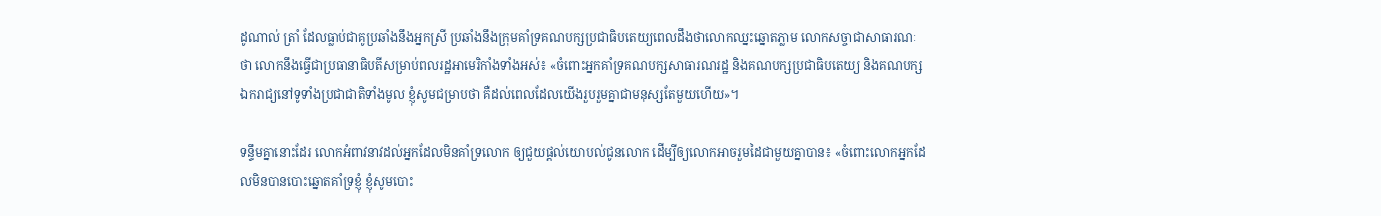ដូណាល់ ត្រាំ ដែលធ្លាប់ជាគូប្រឆាំងនឹងអ្នកស្រី ប្រឆាំងនឹងក្រុមគាំទ្រគណបក្សប្រជាធិបតេយ្យពេលដឹងថាលោកឈ្នះឆ្នោតភ្លាម លោកសច្ចាជាសាធារណៈថា លោកនឹងធ្វើជាប្រធានាធិបតីសម្រាប់ពលរដ្ឋអាមេរិកាំងទាំងអស់៖ «ចំពោះអ្នកគាំទ្រគណបក្សសាធារណរដ្ឋ និងគណបក្សប្រជាធិបតេយ្យ និងគណបក្សឯករាជ្យនៅទូទាំងប្រជាជាតិទាំងមូល ខ្ញុំសូមជម្រាបថា គឺដល់ពេលដែលយើងរួបរួមគ្នាជាមនុស្សតែមួយហើយ»។

ទន្ទឹមគ្នានោះដែរ លោកអំពាវនាវដល់អ្នកដែលមិនគាំទ្រលោក ឲ្យជួយផ្តល់យោបល់ជូនលោក ដើម្បីឲ្យលោកអាចរួមដៃជាមួយគ្នាបាន៖ «ចំពោះលោកអ្នកដែលមិនបានបោះឆ្នោតគាំទ្រខ្ញុំ ខ្ញុំសូមបោះ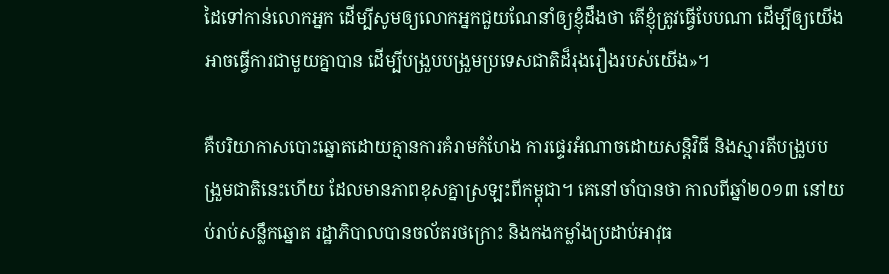ដៃទៅកាន់លោកអ្នក ដើម្បីសូមឲ្យលោកអ្នកជួយណែនាំឲ្យខ្ញុំដឹងថា តើខ្ញុំត្រូវធ្វើបែបណា ដើម្បីឲ្យយើងអាចធ្វើការជាមួយគ្នាបាន ដើម្បីបង្រួបបង្រួមប្រទេសជាតិដ៏រុងរឿងរបស់យើង»។

គឺបរិយាកាសបោះឆ្នោតដោយគ្មានការគំរាមកំហែង ការផ្ទេរអំណាចដោយសន្តិវិធី និងស្មារតីបង្រួបបង្រួមជាតិនេះហើយ ដែលមានភាពខុសគ្នាស្រឡះពីកម្ពុជា។ គេនៅចាំបានថា កាលពីឆ្នាំ២០១៣ នៅយប់រាប់សន្លឹកឆ្នោត រដ្ឋាភិបាលបានចល័តរថក្រោះ និងកងកម្លាំងប្រដាប់អាវុធ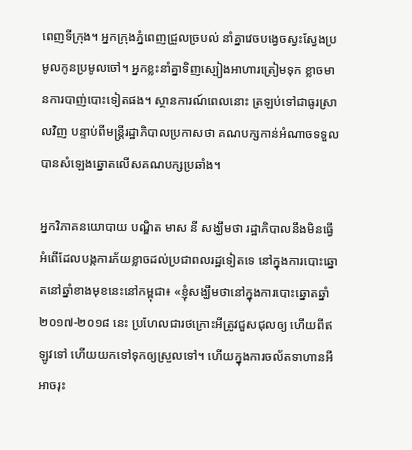ពេញទីក្រុង។ អ្នកក្រុងភ្នំពេញជ្រួលច្របល់ នាំគ្នាវេចបង្វេចស្វះស្វែងប្រមូលកូនប្រមូលចៅ។ អ្នកខ្លះនាំគ្នាទិញស្បៀងអាហារត្រៀមទុក ខ្លាចមានការបាញ់បោះទៀតផង។ ស្ថានការណ៍ពេលនោះ ត្រឡប់ទៅជាធូរស្រាលវិញ បន្ទាប់ពីមន្ត្រីរដ្ឋាភិបាលប្រកាសថា គណបក្សកាន់អំណាចទទួលបានសំឡេងឆ្នោតលើសគណបក្សប្រឆាំង។

អ្នកវិភាគនយោបាយ បណ្ឌិត មាស នី សង្ឃឹមថា រដ្ឋាភិបាលនឹងមិនធ្វើអំពើដែលបង្កការភ័យខ្លាចដល់ប្រជាពលរដ្ឋទៀតទេ នៅក្នុងការបោះឆ្នោតនៅឆ្នាំខាងមុខនេះនៅកម្ពុជា៖ «ខ្ញុំសង្ឃឹមថានៅក្នុងការបោះឆ្នោតឆ្នាំ២០១៧-២០១៨ នេះ ប្រហែលជារថក្រោះអីត្រូវជួសជុលឲ្យ ហើយពីឥឡូវទៅ ហើយយកទៅទុកឲ្យស្រួលទៅ។ ហើយក្នុងការចល័តទាហានអី អាចរុះ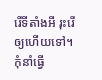រើទីតាំងអី រុះរើឲ្យហើយទៅ។ កុំនាំធ្វើ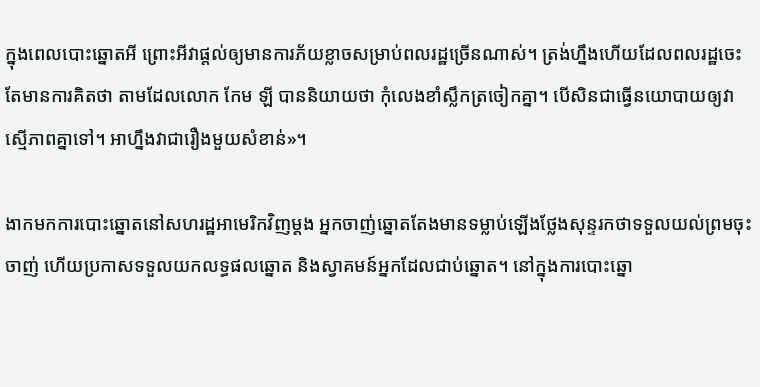ក្នុងពេលបោះឆ្នោតអី ព្រោះអីវាផ្តល់ឲ្យមានការភ័យខ្លាចសម្រាប់ពលរដ្ឋច្រើនណាស់។ ត្រង់ហ្នឹងហើយដែលពលរដ្ឋចេះតែមានការគិតថា តាមដែលលោក កែម ឡី បាននិយាយថា កុំលេងខាំស្លឹកត្រចៀកគ្នា។ បើសិនជាធ្វើនយោបាយឲ្យវាស្មើភាពគ្នាទៅ។ អាហ្នឹងវាជារឿងមួយសំខាន់»។

ងាកមកការបោះឆ្នោតនៅសហរដ្ឋអាមេរិកវិញម្តង អ្នកចាញ់ឆ្នោតតែងមានទម្លាប់ឡើងថ្លែងសុន្ទរកថាទទួលយល់ព្រមចុះចាញ់ ហើយប្រកាសទទួលយកលទ្ធផលឆ្នោត និងស្វាគមន៍អ្នកដែលជាប់ឆ្នោត។ នៅក្នុងការបោះឆ្នោ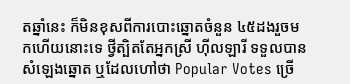តឆ្នាំនេះ ក៏មិនខុសពីការបោះឆ្នោតចំនួន ៤៥ដងរួចមកហើយនោះទេ ថ្វីត្បិតតែអ្នកស្រី ហ៊ីលឡារី ទទួលបានសំឡេងឆ្នោត ឬដែលហៅថា Popular Votes ច្រើ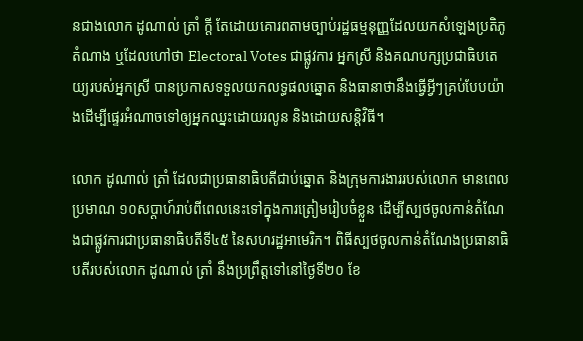នជាងលោក ដូណាល់ ត្រាំ ក្តី តែដោយគោរពតាមច្បាប់រដ្ឋធម្មនុញ្ញដែលយកសំឡេងប្រតិភូតំណាង ឬដែលហៅថា Electoral Votes ជាផ្លូវការ អ្នកស្រី និងគណបក្សប្រជាធិបតេយ្យរបស់អ្នកស្រី បានប្រកាសទទួលយកលទ្ធផលឆ្នោត និងធានាថានឹងធ្វើអ្វីៗគ្រប់បែបយ៉ាងដើម្បីផ្ទេរអំណាចទៅឲ្យអ្នកឈ្នះដោយរលូន និងដោយសន្តិវិធី។

លោក ដូណាល់ ត្រាំ ដែលជាប្រធានាធិបតីជាប់ឆ្នោត និងក្រុមការងាររបស់លោក មានពេលប្រមាណ ១០សប្ដាហ៍រាប់ពីពេលនេះទៅក្នុងការត្រៀមរៀបចំខ្លួន ដើម្បីស្បថចូលកាន់តំណែងជាផ្លូវការជាប្រធានាធិបតីទី៤៥ នៃសហរដ្ឋអាមេរិក។ ពិធីស្បថចូលកាន់តំណែងប្រធានាធិបតីរបស់លោក ដូណាល់ ត្រាំ នឹងប្រព្រឹត្តទៅនៅថ្ងៃទី២០ ខែ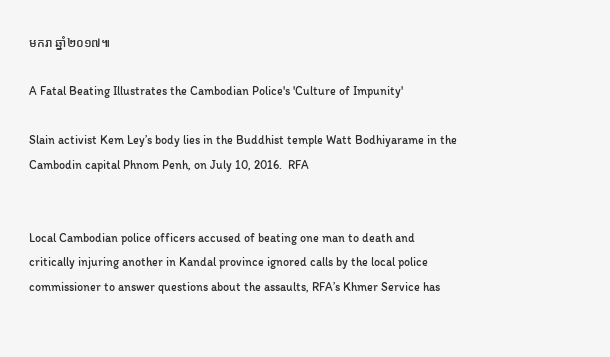មករា ឆ្នាំ២០១៧៕

A Fatal Beating Illustrates the Cambodian Police's 'Culture of Impunity'

Slain activist Kem Ley’s body lies in the Buddhist temple Watt Bodhiyarame in the Cambodin capital Phnom Penh, on July 10, 2016.  RFA


Local Cambodian police officers accused of beating one man to death and critically injuring another in Kandal province ignored calls by the local police commissioner to answer questions about the assaults, RFA’s Khmer Service has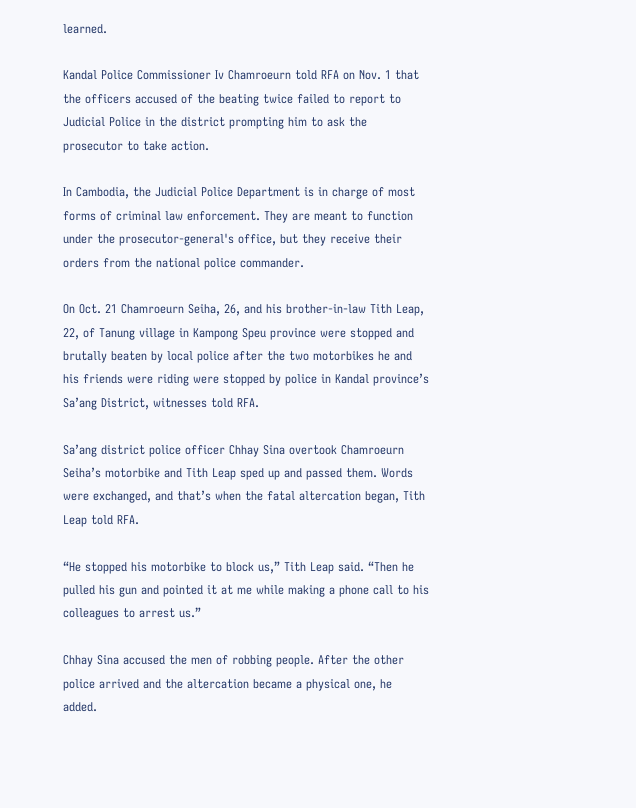learned.

Kandal Police Commissioner Iv Chamroeurn told RFA on Nov. 1 that the officers accused of the beating twice failed to report to Judicial Police in the district prompting him to ask the prosecutor to take action.

In Cambodia, the Judicial Police Department is in charge of most forms of criminal law enforcement. They are meant to function under the prosecutor-general's office, but they receive their orders from the national police commander.

On Oct. 21 Chamroeurn Seiha, 26, and his brother-in-law Tith Leap, 22, of Tanung village in Kampong Speu province were stopped and brutally beaten by local police after the two motorbikes he and his friends were riding were stopped by police in Kandal province’s Sa’ang District, witnesses told RFA.

Sa’ang district police officer Chhay Sina overtook Chamroeurn Seiha’s motorbike and Tith Leap sped up and passed them. Words were exchanged, and that’s when the fatal altercation began, Tith Leap told RFA.

“He stopped his motorbike to block us,” Tith Leap said. “Then he pulled his gun and pointed it at me while making a phone call to his colleagues to arrest us.”

Chhay Sina accused the men of robbing people. After the other police arrived and the altercation became a physical one, he added.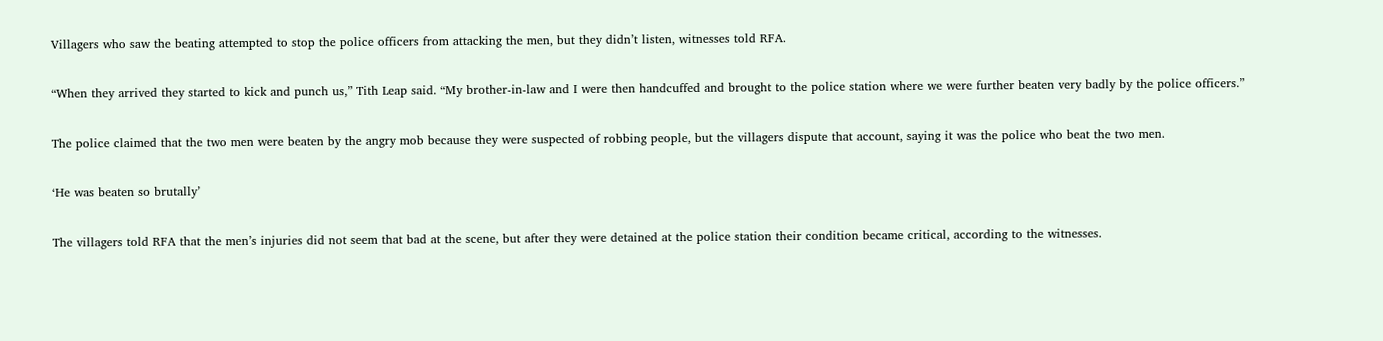Villagers who saw the beating attempted to stop the police officers from attacking the men, but they didn’t listen, witnesses told RFA.

“When they arrived they started to kick and punch us,” Tith Leap said. “My brother-in-law and I were then handcuffed and brought to the police station where we were further beaten very badly by the police officers.”

The police claimed that the two men were beaten by the angry mob because they were suspected of robbing people, but the villagers dispute that account, saying it was the police who beat the two men.

‘He was beaten so brutally’

The villagers told RFA that the men’s injuries did not seem that bad at the scene, but after they were detained at the police station their condition became critical, according to the witnesses.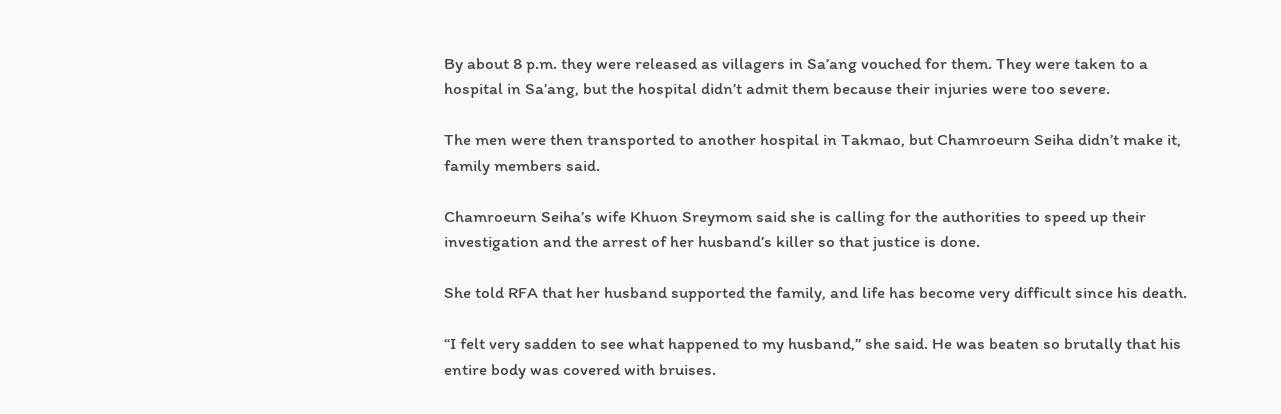By about 8 p.m. they were released as villagers in Sa’ang vouched for them. They were taken to a hospital in Sa’ang, but the hospital didn’t admit them because their injuries were too severe.

The men were then transported to another hospital in Takmao, but Chamroeurn Seiha didn’t make it, family members said.

Chamroeurn Seiha’s wife Khuon Sreymom said she is calling for the authorities to speed up their investigation and the arrest of her husband’s killer so that justice is done.

She told RFA that her husband supported the family, and life has become very difficult since his death.

“I felt very sadden to see what happened to my husband,” she said. He was beaten so brutally that his entire body was covered with bruises.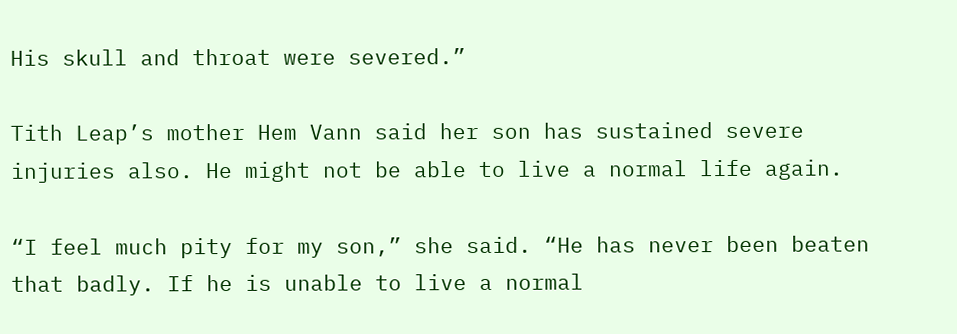His skull and throat were severed.”

Tith Leap’s mother Hem Vann said her son has sustained severe injuries also. He might not be able to live a normal life again.

“I feel much pity for my son,” she said. “He has never been beaten that badly. If he is unable to live a normal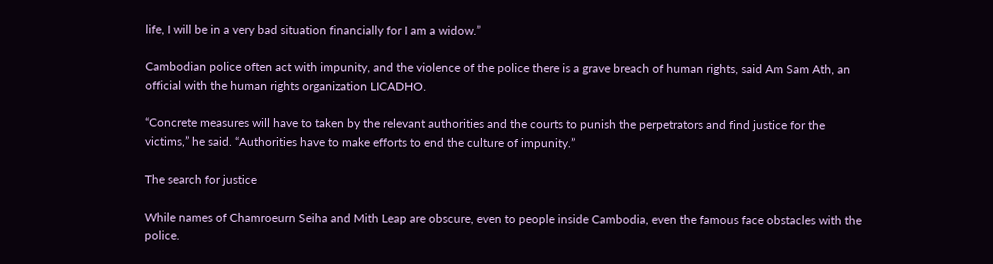life, I will be in a very bad situation financially for I am a widow.”

Cambodian police often act with impunity, and the violence of the police there is a grave breach of human rights, said Am Sam Ath, an official with the human rights organization LICADHO.

“Concrete measures will have to taken by the relevant authorities and the courts to punish the perpetrators and find justice for the victims,” he said. “Authorities have to make efforts to end the culture of impunity.”

The search for justice

While names of Chamroeurn Seiha and Mith Leap are obscure, even to people inside Cambodia, even the famous face obstacles with the police.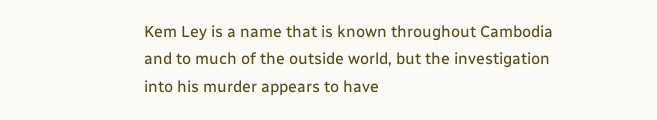Kem Ley is a name that is known throughout Cambodia and to much of the outside world, but the investigation into his murder appears to have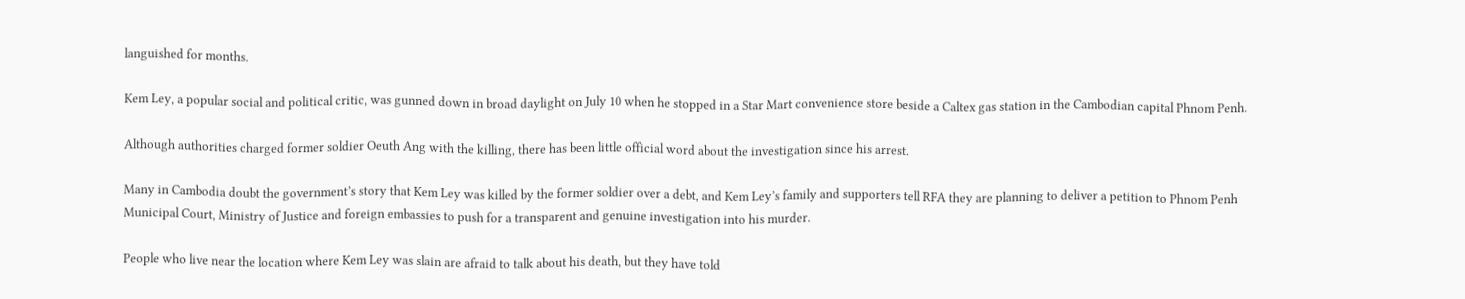languished for months.

Kem Ley, a popular social and political critic, was gunned down in broad daylight on July 10 when he stopped in a Star Mart convenience store beside a Caltex gas station in the Cambodian capital Phnom Penh.

Although authorities charged former soldier Oeuth Ang with the killing, there has been little official word about the investigation since his arrest.

Many in Cambodia doubt the government’s story that Kem Ley was killed by the former soldier over a debt, and Kem Ley’s family and supporters tell RFA they are planning to deliver a petition to Phnom Penh Municipal Court, Ministry of Justice and foreign embassies to push for a transparent and genuine investigation into his murder.

People who live near the location where Kem Ley was slain are afraid to talk about his death, but they have told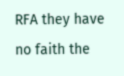RFA they have no faith the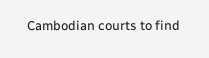Cambodian courts to find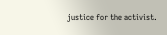justice for the activist.